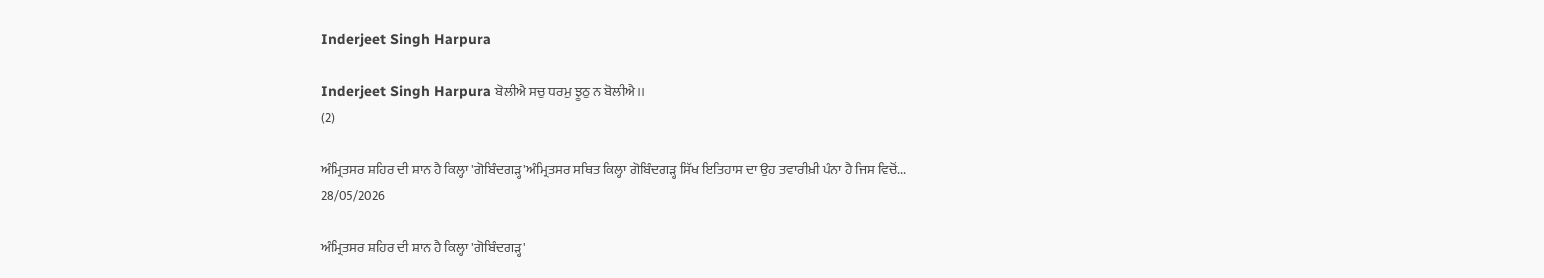Inderjeet Singh Harpura

Inderjeet Singh Harpura ਬੋਲੀਐ ਸਚੁ ਧਰਮੁ ਝੂਠੁ ਨ ਬੋਲੀਐ।।
(2)

ਅੰਮ੍ਰਿਤਸਰ ਸ਼ਹਿਰ ਦੀ ਸ਼ਾਨ ਹੈ ਕਿਲ੍ਹਾ 'ਗੋਬਿੰਦਗੜ੍ਹ'ਅੰਮ੍ਰਿਤਸਰ ਸਥਿਤ ਕਿਲ੍ਹਾ ਗੋਬਿੰਦਗੜ੍ਹ ਸਿੱਖ ਇਤਿਹਾਸ ਦਾ ਉਹ ਤਵਾਰੀਖ਼ੀ ਪੰਨਾ ਹੈ ਜਿਸ ਵਿਚੋਂ...
28/05/2026

ਅੰਮ੍ਰਿਤਸਰ ਸ਼ਹਿਰ ਦੀ ਸ਼ਾਨ ਹੈ ਕਿਲ੍ਹਾ 'ਗੋਬਿੰਦਗੜ੍ਹ'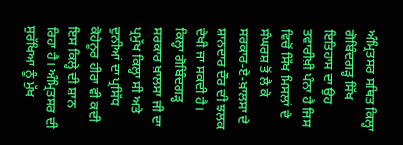ਅੰਮ੍ਰਿਤਸਰ ਸਥਿਤ ਕਿਲ੍ਹਾ ਗੋਬਿੰਦਗੜ੍ਹ ਸਿੱਖ ਇਤਿਹਾਸ ਦਾ ਉਹ ਤਵਾਰੀਖ਼ੀ ਪੰਨਾ ਹੈ ਜਿਸ ਵਿਚੋਂ ਸਿੱਖ ਮਿਸਲਾਂ ਦੇ ਸੰਘਰਸ਼ ਤੋਂ ਲੈ ਕੇ ਸਰਕਾਰ-ਏ-ਖ਼ਾਲਸਾ ਦੇ ਸ਼ਾਨਦਾਰ ਦੌਰ ਦੀ ਝਲਕ ਦੇਖੀ ਜਾ ਸਕਦੀ ਹੈ। ਕਿਲ੍ਹਾ ਗੋਬਿੰਦਗੜ੍ਹ ਸਰਕਾਰ ਖ਼ਾਲਸਾ ਜੀ ਦਾ ਪ੍ਰਮੁੱਖ ਕਿਲ੍ਹਾ ਸੀ ਅਤੇ ਦੁਨੀਆਂ ਦਾ ਪ੍ਰਸਿੱਧ ਕੋਹੇਨੂਰ ਹੀਰਾ ਵੀ ਕਦੀ ਇਸ ਕਿਲ੍ਹੇ ਦੀ ਸ਼ਾਨ ਰਿਹਾ ਹੈ। ਅੰਮ੍ਰਿਤਸਰ ਦੀ ਸੁਰੱਖਿਆ ਨੂੰ ਮੁੱਖ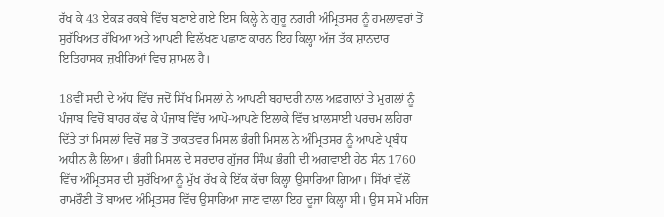ਰੱਖ ਕੇ 43 ਏਕੜ ਰਕਬੇ ਵਿੱਚ ਬਣਾਏ ਗਏ ਇਸ ਕਿਲ੍ਹੇ ਨੇ ਗੁਰੂ ਨਗਰੀ ਅੰਮ੍ਰਿਤਸਰ ਨੂੰ ਹਮਲਾਵਰਾਂ ਤੋਂ ਸੁਰੱਖਿਅਤ ਰੱਖਿਆ ਅਤੇ ਆਪਣੀ ਵਿਲੱਖਣ ਪਛਾਣ ਕਾਰਨ ਇਹ ਕਿਲ੍ਹਾ ਅੱਜ ਤੱਕ ਸ਼ਾਨਦਾਰ ਇਤਿਹਾਸਕ ਜ਼ਖੀਰਿਆਂ ਵਿਚ ਸ਼ਾਮਲ ਹੈ।

18ਵੀਂ ਸਦੀ ਦੇ ਅੱਧ ਵਿੱਚ ਜਦੋਂ ਸਿੱਖ ਮਿਸਲਾਂ ਨੇ ਆਪਣੀ ਬਹਾਦਰੀ ਨਾਲ ਅਫ਼ਗਾਨਾਂ ਤੇ ਮੁਗਲਾਂ ਨੂੰ ਪੰਜਾਬ ਵਿਚੋਂ ਬਾਹਰ ਕੱਢ ਕੇ ਪੰਜਾਬ ਵਿੱਚ ਆਪੋ-ਆਪਣੇ ਇਲਾਕੇ ਵਿੱਚ ਖ਼ਾਲਸਾਈ ਪਰਚਮ ਲਹਿਰਾ ਦਿੱਤੇ ਤਾਂ ਮਿਸਲਾਂ ਵਿਚੋਂ ਸਭ ਤੋਂ ਤਾਕਤਵਰ ਮਿਸਲ ਭੰਗੀ ਮਿਸਲ ਨੇ ਅੰਮ੍ਰਿਤਸਰ ਨੂੰ ਆਪਣੇ ਪ੍ਰਬੰਧ ਅਧੀਨ ਲੈ ਲਿਆ। ਭੰਗੀ ਮਿਸਲ ਦੇ ਸਰਦਾਰ ਗੁੱਜਰ ਸਿੰਘ ਭੰਗੀ ਦੀ ਅਗਵਾਈ ਹੇਠ ਸੰਨ 1760 ਵਿੱਚ ਅੰਮ੍ਰਿਤਸਰ ਦੀ ਸੁਰੱਖਿਆ ਨੂੰ ਮੁੱਖ ਰੱਖ ਕੇ ਇੱਕ ਕੱਚਾ ਕਿਲ੍ਹਾ ਉਸਾਰਿਆ ਗਿਆ। ਸਿੱਖਾਂ ਵੱਲੋਂ ਰਾਮਰੌਣੀ ਤੋਂ ਬਾਅਦ ਅੰਮ੍ਰਿਤਸਰ ਵਿੱਚ ਉਸਾਰਿਆ ਜਾਣ ਵਾਲਾ ਇਹ ਦੂਜਾ ਕਿਲ੍ਹਾ ਸੀ। ਉਸ ਸਮੇਂ ਮਹਿਜ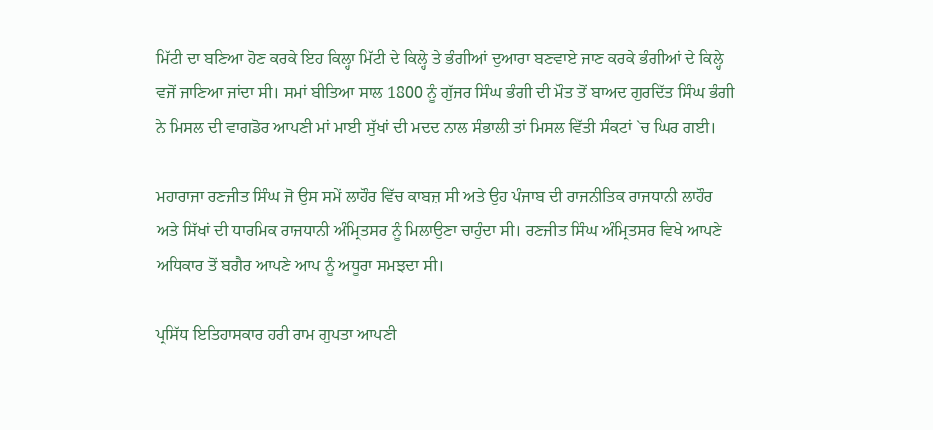ਮਿੱਟੀ ਦਾ ਬਣਿਆ ਹੋਣ ਕਰਕੇ ਇਹ ਕਿਲ੍ਹਾ ਮਿੱਟੀ ਦੇ ਕਿਲ੍ਹੇ ਤੇ ਭੰਗੀਆਂ ਦੁਆਰਾ ਬਣਵਾਏ ਜਾਣ ਕਰਕੇ ਭੰਗੀਆਂ ਦੇ ਕਿਲ੍ਹੇ ਵਜੋਂ ਜਾਣਿਆ ਜਾਂਦਾ ਸੀ। ਸਮਾਂ ਬੀਤਿਆ ਸਾਲ 1800 ਨੂੰ ਗੁੱਜਰ ਸਿੰਘ ਭੰਗੀ ਦੀ ਮੌਤ ਤੋਂ ਬਾਅਦ ਗੁਰਦਿੱਤ ਸਿੰਘ ਭੰਗੀ ਨੇ ਮਿਸਲ ਦੀ ਵਾਗਡੋਰ ਆਪਣੀ ਮਾਂ ਮਾਈ ਸੁੱਖਾਂ ਦੀ ਮਦਦ ਨਾਲ ਸੰਭਾਲੀ ਤਾਂ ਮਿਸਲ ਵਿੱਤੀ ਸੰਕਟਾਂ `ਚ ਘਿਰ ਗਈ।

ਮਹਾਰਾਜਾ ਰਣਜੀਤ ਸਿੰਘ ਜੋ ਉਸ ਸਮੇਂ ਲਾਹੌਰ ਵਿੱਚ ਕਾਬਜ਼ ਸੀ ਅਤੇ ਉਹ ਪੰਜਾਬ ਦੀ ਰਾਜਨੀਤਿਕ ਰਾਜਧਾਨੀ ਲਾਹੌਰ ਅਤੇ ਸਿੱਖਾਂ ਦੀ ਧਾਰਮਿਕ ਰਾਜਧਾਨੀ ਅੰਮ੍ਰਿਤਸਰ ਨੂੰ ਮਿਲਾਉਣਾ ਚਾਹੁੰਦਾ ਸੀ। ਰਣਜੀਤ ਸਿੰਘ ਅੰਮ੍ਰਿਤਸਰ ਵਿਖੇ ਆਪਣੇ ਅਧਿਕਾਰ ਤੋਂ ਬਗੈਰ ਆਪਣੇ ਆਪ ਨੂੰ ਅਧੂਰਾ ਸਮਝਦਾ ਸੀ।

ਪ੍ਰਸਿੱਧ ਇਤਿਹਾਸਕਾਰ ਹਰੀ ਰਾਮ ਗੁਪਤਾ ਆਪਣੀ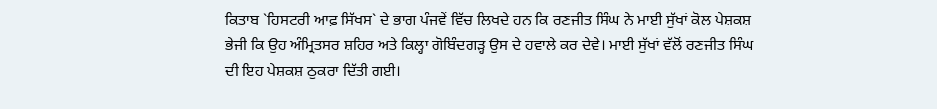ਕਿਤਾਬ `ਹਿਸਟਰੀ ਆਫ਼ ਸਿੱਖਸ` ਦੇ ਭਾਗ ਪੰਜਵੇਂ ਵਿੱਚ ਲਿਖਦੇ ਹਨ ਕਿ ਰਣਜੀਤ ਸਿੰਘ ਨੇ ਮਾਈ ਸੁੱਖਾਂ ਕੋਲ ਪੇਸ਼ਕਸ਼ ਭੇਜੀ ਕਿ ਉਹ ਅੰਮ੍ਰਿਤਸਰ ਸ਼ਹਿਰ ਅਤੇ ਕਿਲ੍ਹਾ ਗੋਬਿੰਦਗੜ੍ਹ ਉਸ ਦੇ ਹਵਾਲੇ ਕਰ ਦੇਵੇ। ਮਾਈ ਸੁੱਖਾਂ ਵੱਲੋਂ ਰਣਜੀਤ ਸਿੰਘ ਦੀ ਇਹ ਪੇਸ਼ਕਸ਼ ਠੁਕਰਾ ਦਿੱਤੀ ਗਈ।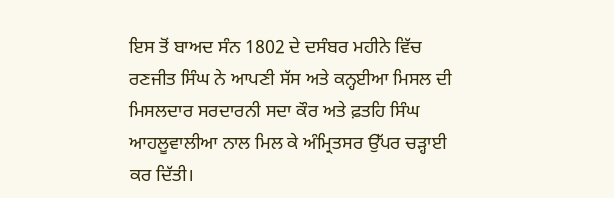ਇਸ ਤੋਂ ਬਾਅਦ ਸੰਨ 1802 ਦੇ ਦਸੰਬਰ ਮਹੀਨੇ ਵਿੱਚ ਰਣਜੀਤ ਸਿੰਘ ਨੇ ਆਪਣੀ ਸੱਸ ਅਤੇ ਕਨ੍ਹਈਆ ਮਿਸਲ ਦੀ ਮਿਸਲਦਾਰ ਸਰਦਾਰਨੀ ਸਦਾ ਕੌਰ ਅਤੇ ਫ਼ਤਹਿ ਸਿੰਘ ਆਹਲੂਵਾਲੀਆ ਨਾਲ ਮਿਲ ਕੇ ਅੰਮ੍ਰਿਤਸਰ ਉੱਪਰ ਚੜ੍ਹਾਈ ਕਰ ਦਿੱਤੀ।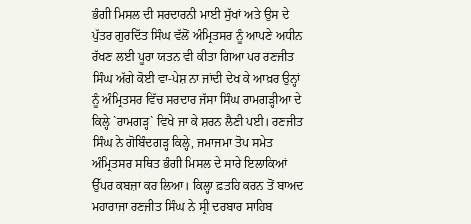ਭੰਗੀ ਮਿਸਲ ਦੀ ਸਰਦਾਰਨੀ ਮਾਈ ਸੁੱਖਾਂ ਅਤੇ ਉਸ ਦੇ ਪੁੱਤਰ ਗੁਰਦਿੱਤ ਸਿੰਘ ਵੱਲੋਂ ਅੰਮ੍ਰਿਤਸਰ ਨੂੰ ਆਪਣੇ ਅਧੀਨ ਰੱਖਣ ਲਈ ਪੂਰਾ ਯਤਨ ਵੀ ਕੀਤਾ ਗਿਆ ਪਰ ਰਣਜੀਤ ਸਿੰਘ ਅੱਗੇ ਕੋਈ ਵਾ-ਪੇਸ਼ ਨਾ ਜਾਂਦੀ ਦੇਖ ਕੇ ਆਖ਼ਰ ਉਨ੍ਹਾਂ ਨੂੰ ਅੰਮ੍ਰਿਤਸਰ ਵਿੱਚ ਸਰਦਾਰ ਜੱਸਾ ਸਿੰਘ ਰਾਮਗੜ੍ਹੀਆ ਦੇ ਕਿਲ੍ਹੇ `ਰਾਮਗੜ੍ਹ` ਵਿਖੇ ਜਾ ਕੇ ਸ਼ਰਨ ਲੈਣੀ ਪਈ। ਰਣਜੀਤ ਸਿੰਘ ਨੇ ਗੋਬਿੰਦਗੜ੍ਹ ਕਿਲ੍ਹੇ, ਜਮਾਜਮਾ ਤੋਪ ਸਮੇਤ ਅੰਮ੍ਰਿਤਸਰ ਸਥਿਤ ਭੰਗੀ ਮਿਸਲ ਦੇ ਸਾਰੇ ਇਲਾਕਿਆਂ ਉੱਪਰ ਕਬਜ਼ਾ ਕਰ ਲਿਆ। ਕਿਲ੍ਹਾ ਫ਼ਤਹਿ ਕਰਨ ਤੋਂ ਬਾਅਦ ਮਹਾਰਾਜਾ ਰਣਜੀਤ ਸਿੰਘ ਨੇ ਸ੍ਰੀ ਦਰਬਾਰ ਸਾਹਿਬ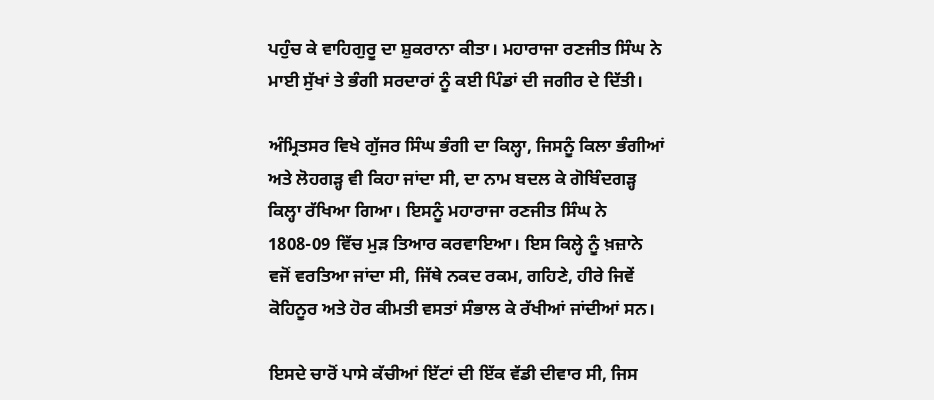ਪਹੁੰਚ ਕੇ ਵਾਹਿਗੁਰੂ ਦਾ ਸ਼ੁਕਰਾਨਾ ਕੀਤਾ। ਮਹਾਰਾਜਾ ਰਣਜੀਤ ਸਿੰਘ ਨੇ ਮਾਈ ਸੁੱਖਾਂ ਤੇ ਭੰਗੀ ਸਰਦਾਰਾਂ ਨੂੰ ਕਈ ਪਿੰਡਾਂ ਦੀ ਜਗੀਰ ਦੇ ਦਿੱਤੀ।

ਅੰਮ੍ਰਿਤਸਰ ਵਿਖੇ ਗੁੱਜਰ ਸਿੰਘ ਭੰਗੀ ਦਾ ਕਿਲ੍ਹਾ, ਜਿਸਨੂੰ ਕਿਲਾ ਭੰਗੀਆਂ ਅਤੇ ਲੋਹਗੜ੍ਹ ਵੀ ਕਿਹਾ ਜਾਂਦਾ ਸੀ, ਦਾ ਨਾਮ ਬਦਲ ਕੇ ਗੋਬਿੰਦਗੜ੍ਹ ਕਿਲ੍ਹਾ ਰੱਖਿਆ ਗਿਆ। ਇਸਨੂੰ ਮਹਾਰਾਜਾ ਰਣਜੀਤ ਸਿੰਘ ਨੇ 1808-09 ਵਿੱਚ ਮੁੜ ਤਿਆਰ ਕਰਵਾਇਆ। ਇਸ ਕਿਲ੍ਹੇ ਨੂੰ ਖ਼ਜ਼ਾਨੇ ਵਜੋਂ ਵਰਤਿਆ ਜਾਂਦਾ ਸੀ, ਜਿੱਥੇ ਨਕਦ ਰਕਮ, ਗਹਿਣੇ, ਹੀਰੇ ਜਿਵੇਂ ਕੋਹਿਨੂਰ ਅਤੇ ਹੋਰ ਕੀਮਤੀ ਵਸਤਾਂ ਸੰਭਾਲ ਕੇ ਰੱਖੀਆਂ ਜਾਂਦੀਆਂ ਸਨ।

ਇਸਦੇ ਚਾਰੋਂ ਪਾਸੇ ਕੱਚੀਆਂ ਇੱਟਾਂ ਦੀ ਇੱਕ ਵੱਡੀ ਦੀਵਾਰ ਸੀ, ਜਿਸ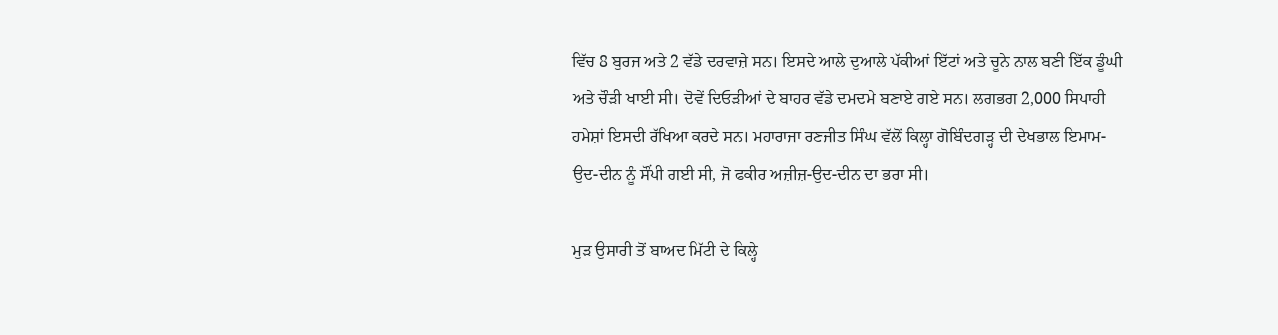ਵਿੱਚ 8 ਬੁਰਜ ਅਤੇ 2 ਵੱਡੇ ਦਰਵਾਜ਼ੇ ਸਨ। ਇਸਦੇ ਆਲੇ ਦੁਆਲੇ ਪੱਕੀਆਂ ਇੱਟਾਂ ਅਤੇ ਚੂਨੇ ਨਾਲ ਬਣੀ ਇੱਕ ਡੂੰਘੀ ਅਤੇ ਚੌੜੀ ਖਾਈ ਸੀ। ਦੋਵੇਂ ਦਿਓੜੀਆਂ ਦੇ ਬਾਹਰ ਵੱਡੇ ਦਮਦਮੇ ਬਣਾਏ ਗਏ ਸਨ। ਲਗਭਗ 2,000 ਸਿਪਾਹੀ ਹਮੇਸ਼ਾਂ ਇਸਦੀ ਰੱਖਿਆ ਕਰਦੇ ਸਨ। ਮਹਾਰਾਜਾ ਰਣਜੀਤ ਸਿੰਘ ਵੱਲੋਂ ਕਿਲ੍ਹਾ ਗੋਬਿੰਦਗੜ੍ਹ ਦੀ ਦੇਖਭਾਲ ਇਮਾਮ-ਉਦ-ਦੀਨ ਨੂੰ ਸੌਂਪੀ ਗਈ ਸੀ, ਜੋ ਫਕੀਰ ਅਜ਼ੀਜ਼-ਉਦ-ਦੀਨ ਦਾ ਭਰਾ ਸੀ।

ਮੁੜ ਉਸਾਰੀ ਤੋਂ ਬਾਅਦ ਮਿੱਟੀ ਦੇ ਕਿਲ੍ਹੇ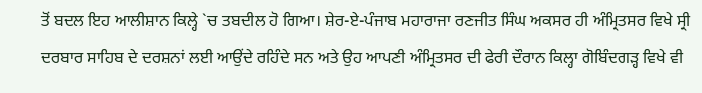ਤੋਂ ਬਦਲ ਇਹ ਆਲੀਸ਼ਾਨ ਕਿਲ੍ਹੇ `ਚ ਤਬਦੀਲ ਹੋ ਗਿਆ। ਸ਼ੇਰ-ਏ-ਪੰਜਾਬ ਮਹਾਰਾਜਾ ਰਣਜੀਤ ਸਿੰਘ ਅਕਸਰ ਹੀ ਅੰਮ੍ਰਿਤਸਰ ਵਿਖੇ ਸ੍ਰੀ ਦਰਬਾਰ ਸਾਹਿਬ ਦੇ ਦਰਸ਼ਨਾਂ ਲਈ ਆਉਂਦੇ ਰਹਿੰਦੇ ਸਨ ਅਤੇ ਉਹ ਆਪਣੀ ਅੰਮ੍ਰਿਤਸਰ ਦੀ ਫੇਰੀ ਦੌਰਾਨ ਕਿਲ੍ਹਾ ਗੋਬਿੰਦਗੜ੍ਹ ਵਿਖੇ ਵੀ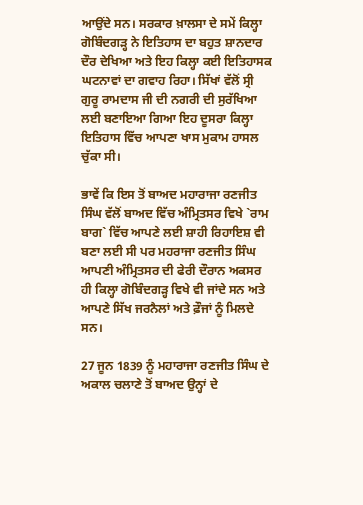ਆਉਂਦੇ ਸਨ। ਸਰਕਾਰ ਖ਼ਾਲਸਾ ਦੇ ਸਮੇਂ ਕਿਲ੍ਹਾ ਗੋਬਿੰਦਗੜ੍ਹ ਨੇ ਇਤਿਹਾਸ ਦਾ ਬਹੁਤ ਸ਼ਾਨਦਾਰ ਦੌਰ ਦੇਖਿਆ ਅਤੇ ਇਹ ਕਿਲ੍ਹਾ ਕਈ ਇਤਿਹਾਸਕ ਘਟਨਾਵਾਂ ਦਾ ਗਵਾਹ ਰਿਹਾ। ਸਿੱਖਾਂ ਵੱਲੋਂ ਸ੍ਰੀ ਗੁਰੂ ਰਾਮਦਾਸ ਜੀ ਦੀ ਨਗਰੀ ਦੀ ਸੁਰੱਖਿਆ ਲਈ ਬਣਾਇਆ ਗਿਆ ਇਹ ਦੂਸਰਾ ਕਿਲ੍ਹਾ ਇਤਿਹਾਸ ਵਿੱਚ ਆਪਣਾ ਖਾਸ ਮੁਕਾਮ ਹਾਸਲ ਚੁੱਕਾ ਸੀ।

ਭਾਵੇਂ ਕਿ ਇਸ ਤੋਂ ਬਾਅਦ ਮਹਾਰਾਜਾ ਰਣਜੀਤ ਸਿੰਘ ਵੱਲੋਂ ਬਾਅਦ ਵਿੱਚ ਅੰਮ੍ਰਿਤਸਰ ਵਿਖੇ `ਰਾਮ ਬਾਗ` ਵਿੱਚ ਆਪਣੇ ਲਈ ਸ਼ਾਹੀ ਰਿਹਾਇਸ਼ ਵੀ ਬਣਾ ਲਈ ਸੀ ਪਰ ਮਹਰਾਜਾ ਰਣਜੀਤ ਸਿੰਘ ਆਪਣੀ ਅੰਮ੍ਰਿਤਸਰ ਦੀ ਫੇਰੀ ਦੌਰਾਨ ਅਕਸਰ ਹੀ ਕਿਲ੍ਹਾ ਗੋਬਿੰਦਗੜ੍ਹ ਵਿਖੇ ਵੀ ਜਾਂਦੇ ਸਨ ਅਤੇ ਆਪਣੇ ਸਿੱਖ ਜਰਨੈਲਾਂ ਅਤੇ ਫ਼ੌਜਾਂ ਨੂੰ ਮਿਲਦੇ ਸਨ।

27 ਜੂਨ 1839 ਨੂੰ ਮਹਾਰਾਜਾ ਰਣਜੀਤ ਸਿੰਘ ਦੇ ਅਕਾਲ ਚਲਾਣੇ ਤੋਂ ਬਾਅਦ ਉਨ੍ਹਾਂ ਦੇ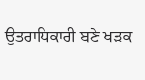ਉਤਰਾਧਿਕਾਰੀ ਬਣੇ ਖੜਕ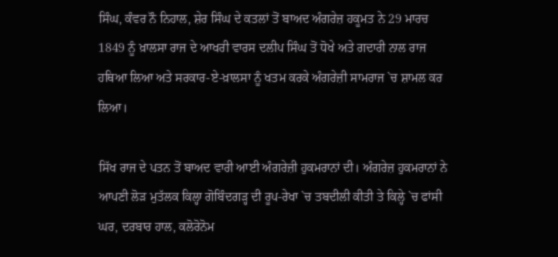ਸਿੰਘ, ਕੰਵਰ ਨੌ ਨਿਹਾਲ, ਸ਼ੇਰ ਸਿੰਘ ਦੇ ਕਤਲਾਂ ਤੋਂ ਬਾਅਦ ਅੰਗਰੇਜ਼ ਹਕੂਮਤ ਨੇ 29 ਮਾਰਚ 1849 ਨੂੰ ਖ਼ਾਲਸਾ ਰਾਜ ਦੇ ਆਖਰੀ ਵਾਰਸ ਦਲੀਪ ਸਿੰਘ ਤੋਂ ਧੋਖੇ ਅਤੇ ਗਦਾਰੀ ਨਾਲ ਰਾਜ ਹਥਿਆ ਲਿਆ ਅਤੇ ਸਰਕਾਰ-ਏ-ਖ਼ਾਲਸਾ ਨੂੰ ਖਤਮ ਕਰਕੇ ਅੰਗਰੇਜ਼ੀ ਸਾਮਰਾਜ `ਚ ਸ਼ਾਮਲ ਕਰ ਲਿਆ।

ਸਿੱਖ ਰਾਜ ਦੇ ਪਤਨ ਤੋਂ ਬਾਅਦ ਵਾਰੀ ਆਈ ਅੰਗਰੇਜ਼ੀ ਹੁਕਮਰਾਨਾਂ ਦੀ। ਅੰਗਰੇਜ਼ ਹੁਕਮਰਾਨਾਂ ਨੇ ਆਪਣੀ ਲੋੜ ਮੁਤੱਲਕ ਕਿਲ੍ਹਾ ਗੋਬਿੰਦਗੜ੍ਹ ਦੀ ਰੂਪ-ਰੇਖਾ `ਚ ਤਬਦੀਲੀ ਕੀਤੀ ਤੇ ਕਿਲ੍ਹੇ `ਚ ਫਾਂਸੀ ਘਰ, ਦਰਬਾਰ ਹਾਲ, ਕਲੋਰੋਨੋਮ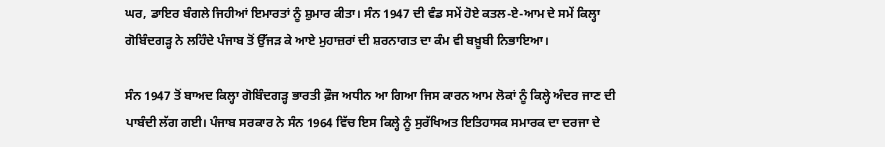ਘਰ, ਡਾਇਰ ਬੰਗਲੇ ਜਿਹੀਆਂ ਇਮਾਰਤਾਂ ਨੂੰ ਸ਼ੁਮਾਰ ਕੀਤਾ। ਸੰਨ 1947 ਦੀ ਵੰਡ ਸਮੇਂ ਹੋਏ ਕਤਲ-ਏ-ਆਮ ਦੇ ਸਮੇਂ ਕਿਲ੍ਹਾ ਗੋਬਿੰਦਗੜ੍ਹ ਨੇ ਲਹਿੰਦੇ ਪੰਜਾਬ ਤੋਂ ਉੱਜੜ ਕੇ ਆਏ ਮੁਹਾਜ਼ਰਾਂ ਦੀ ਸ਼ਰਨਾਗਤ ਦਾ ਕੰਮ ਵੀ ਬਖ਼ੂਬੀ ਨਿਭਾਇਆ।

ਸੰਨ 1947 ਤੋਂ ਬਾਅਦ ਕਿਲ੍ਹਾ ਗੋਬਿੰਦਗੜ੍ਹ ਭਾਰਤੀ ਫ਼ੌਜ ਅਧੀਨ ਆ ਗਿਆ ਜਿਸ ਕਾਰਨ ਆਮ ਲੋਕਾਂ ਨੂੰ ਕਿਲ੍ਹੇ ਅੰਦਰ ਜਾਣ ਦੀ ਪਾਬੰਦੀ ਲੱਗ ਗਈ। ਪੰਜਾਬ ਸਰਕਾਰ ਨੇ ਸੰਨ 1964 ਵਿੱਚ ਇਸ ਕਿਲ੍ਹੇ ਨੂੰ ਸੁਰੱਖਿਅਤ ਇਤਿਹਾਸਕ ਸਮਾਰਕ ਦਾ ਦਰਜਾ ਦੇ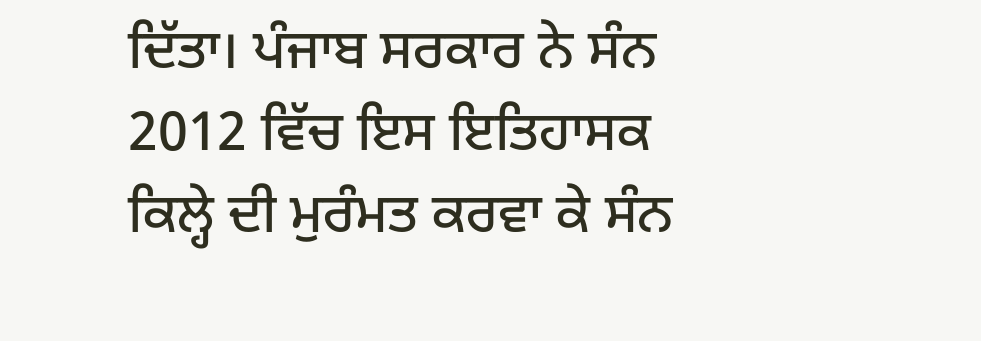ਦਿੱਤਾ। ਪੰਜਾਬ ਸਰਕਾਰ ਨੇ ਸੰਨ 2012 ਵਿੱਚ ਇਸ ਇਤਿਹਾਸਕ ਕਿਲ੍ਹੇ ਦੀ ਮੁਰੰਮਤ ਕਰਵਾ ਕੇ ਸੰਨ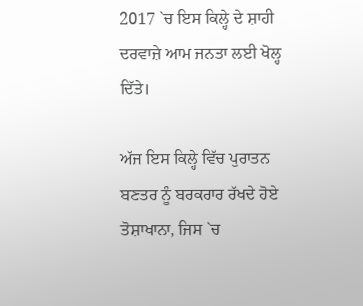2017 `ਚ ਇਸ ਕਿਲ੍ਹੇ ਦੇ ਸ਼ਾਹੀ ਦਰਵਾਜ਼ੇ ਆਮ ਜਨਤਾ ਲਈ ਖੋਲ੍ਹ ਦਿੱਤੇ।

ਅੱਜ ਇਸ ਕਿਲ੍ਹੇ ਵਿੱਚ ਪੁਰਾਤਨ ਬਣਤਰ ਨੂੰ ਬਰਕਰਾਰ ਰੱਖਦੇ ਹੋਏ ਤੋਸ਼ਾਖਾਨਾ, ਜਿਸ `ਚ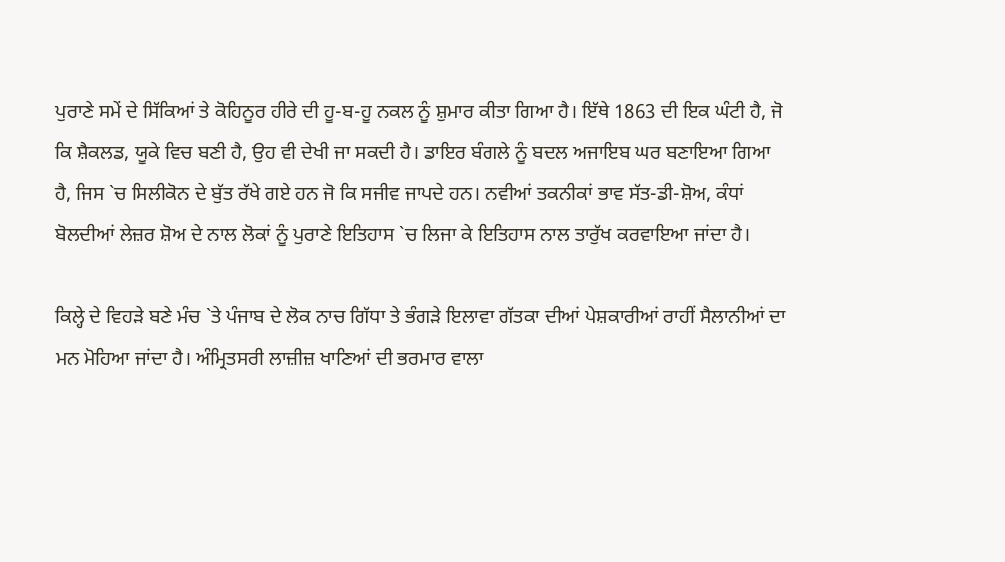ਪੁਰਾਣੇ ਸਮੇਂ ਦੇ ਸਿੱਕਿਆਂ ਤੇ ਕੋਹਿਨੂਰ ਹੀਰੇ ਦੀ ਹੂ-ਬ-ਹੂ ਨਕਲ ਨੂੰ ਸ਼ੁਮਾਰ ਕੀਤਾ ਗਿਆ ਹੈ। ਇੱਥੇ 1863 ਦੀ ਇਕ ਘੰਟੀ ਹੈ, ਜੋ ਕਿ ਸ਼ੈਕਲਡ, ਯੂਕੇ ਵਿਚ ਬਣੀ ਹੈ, ਉਹ ਵੀ ਦੇਖੀ ਜਾ ਸਕਦੀ ਹੈ। ਡਾਇਰ ਬੰਗਲੇ ਨੂੰ ਬਦਲ ਅਜਾਇਬ ਘਰ ਬਣਾਇਆ ਗਿਆ ਹੈ, ਜਿਸ `ਚ ਸਿਲੀਕੋਨ ਦੇ ਬੁੱਤ ਰੱਖੇ ਗਏ ਹਨ ਜੋ ਕਿ ਸਜੀਵ ਜਾਪਦੇ ਹਨ। ਨਵੀਆਂ ਤਕਨੀਕਾਂ ਭਾਵ ਸੱਤ-ਡੀ-ਸ਼ੋਅ, ਕੰਧਾਂ ਬੋਲਦੀਆਂ ਲੇਜ਼ਰ ਸ਼ੋਅ ਦੇ ਨਾਲ ਲੋਕਾਂ ਨੂੰ ਪੁਰਾਣੇ ਇਤਿਹਾਸ `ਚ ਲਿਜਾ ਕੇ ਇਤਿਹਾਸ ਨਾਲ ਤਾਰੁੱਖ ਕਰਵਾਇਆ ਜਾਂਦਾ ਹੈ।

ਕਿਲ੍ਹੇ ਦੇ ਵਿਹੜੇ ਬਣੇ ਮੰਚ `ਤੇ ਪੰਜਾਬ ਦੇ ਲੋਕ ਨਾਚ ਗਿੱਧਾ ਤੇ ਭੰਗੜੇ ਇਲਾਵਾ ਗੱਤਕਾ ਦੀਆਂ ਪੇਸ਼ਕਾਰੀਆਂ ਰਾਹੀਂ ਸੈਲਾਨੀਆਂ ਦਾ ਮਨ ਮੋਹਿਆ ਜਾਂਦਾ ਹੈ। ਅੰਮ੍ਰਿਤਸਰੀ ਲਾਜ਼ੀਜ਼ ਖਾਣਿਆਂ ਦੀ ਭਰਮਾਰ ਵਾਲਾ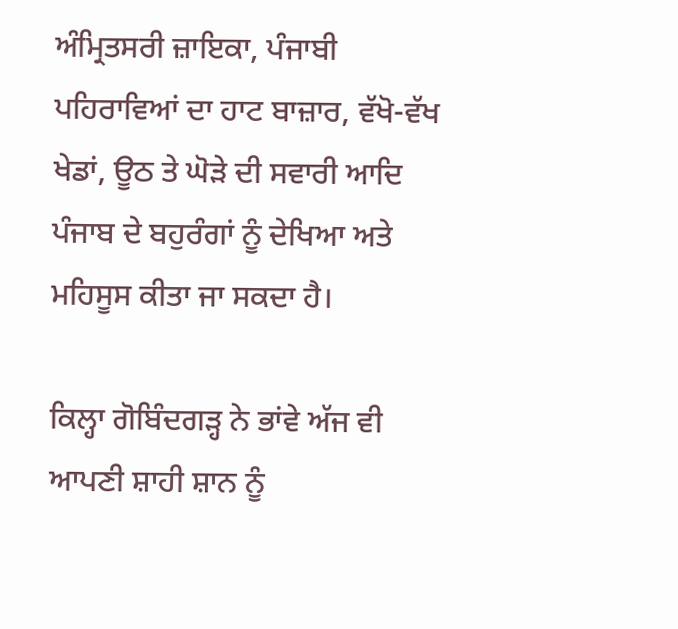ਅੰਮ੍ਰਿਤਸਰੀ ਜ਼ਾਇਕਾ, ਪੰਜਾਬੀ ਪਹਿਰਾਵਿਆਂ ਦਾ ਹਾਟ ਬਾਜ਼ਾਰ, ਵੱਖੋ-ਵੱਖ ਖੇਡਾਂ, ਊਠ ਤੇ ਘੋੜੇ ਦੀ ਸਵਾਰੀ ਆਦਿ ਪੰਜਾਬ ਦੇ ਬਹੁਰੰਗਾਂ ਨੂੰ ਦੇਖਿਆ ਅਤੇ ਮਹਿਸੂਸ ਕੀਤਾ ਜਾ ਸਕਦਾ ਹੈ।

ਕਿਲ੍ਹਾ ਗੋਬਿੰਦਗੜ੍ਹ ਨੇ ਭਾਂਵੇ ਅੱਜ ਵੀ ਆਪਣੀ ਸ਼ਾਹੀ ਸ਼ਾਨ ਨੂੰ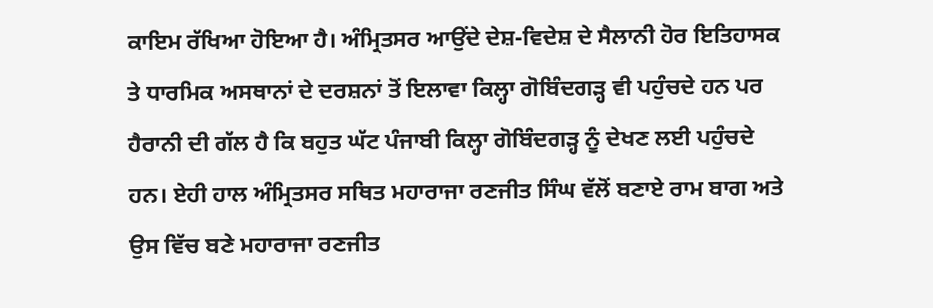ਕਾਇਮ ਰੱਖਿਆ ਹੋਇਆ ਹੈ। ਅੰਮ੍ਰਿਤਸਰ ਆਉਂਦੇ ਦੇਸ਼-ਵਿਦੇਸ਼ ਦੇ ਸੈਲਾਨੀ ਹੋਰ ਇਤਿਹਾਸਕ ਤੇ ਧਾਰਮਿਕ ਅਸਥਾਨਾਂ ਦੇ ਦਰਸ਼ਨਾਂ ਤੋਂ ਇਲਾਵਾ ਕਿਲ੍ਹਾ ਗੋਬਿੰਦਗੜ੍ਹ ਵੀ ਪਹੁੰਚਦੇ ਹਨ ਪਰ ਹੈਰਾਨੀ ਦੀ ਗੱਲ ਹੈ ਕਿ ਬਹੁਤ ਘੱਟ ਪੰਜਾਬੀ ਕਿਲ੍ਹਾ ਗੋਬਿੰਦਗੜ੍ਹ ਨੂੰ ਦੇਖਣ ਲਈ ਪਹੁੰਚਦੇ ਹਨ। ਏਹੀ ਹਾਲ ਅੰਮ੍ਰਿਤਸਰ ਸਥਿਤ ਮਹਾਰਾਜਾ ਰਣਜੀਤ ਸਿੰਘ ਵੱਲੋਂ ਬਣਾਏ ਰਾਮ ਬਾਗ ਅਤੇ ਉਸ ਵਿੱਚ ਬਣੇ ਮਹਾਰਾਜਾ ਰਣਜੀਤ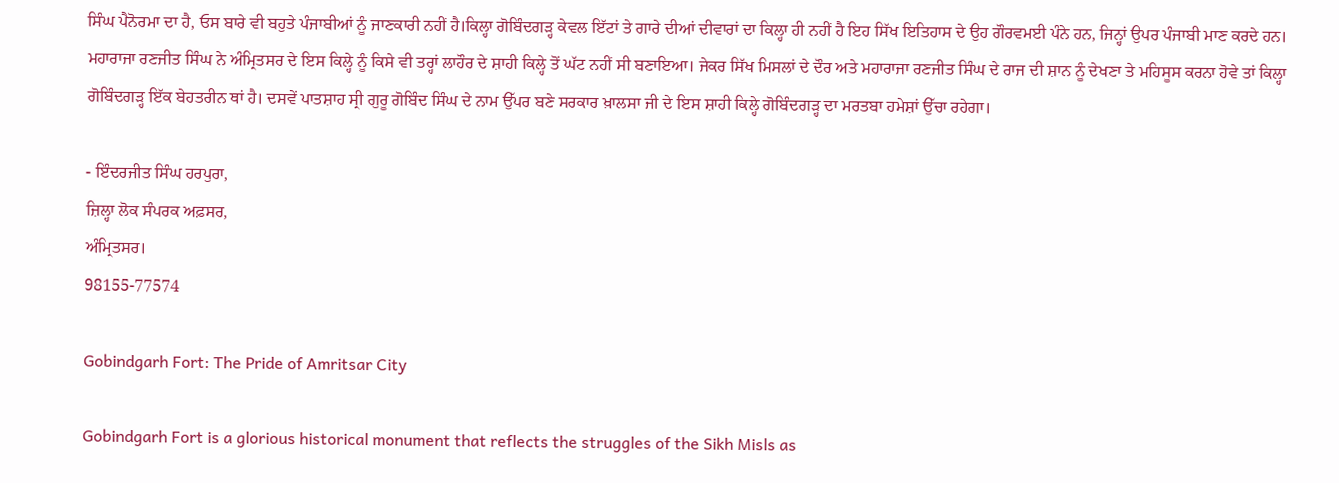ਸਿੰਘ ਪੈਨੋਰਮਾ ਦਾ ਹੈ, ਓਸ ਬਾਰੇ ਵੀ ਬਹੁਤੇ ਪੰਜਾਬੀਆਂ ਨੂੰ ਜਾਣਕਾਰੀ ਨਹੀਂ ਹੈ।ਕਿਲ੍ਹਾ ਗੋਬਿੰਦਗੜ੍ਹ ਕੇਵਲ ਇੱਟਾਂ ਤੇ ਗਾਰੇ ਦੀਆਂ ਦੀਵਾਰਾਂ ਦਾ ਕਿਲ੍ਹਾ ਹੀ ਨਹੀਂ ਹੈ ਇਹ ਸਿੱਖ ਇਤਿਹਾਸ ਦੇ ਉਹ ਗੌਰਵਮਈ ਪੰਨੇ ਹਨ, ਜਿਨ੍ਹਾਂ ਉਪਰ ਪੰਜਾਬੀ ਮਾਣ ਕਰਦੇ ਹਨ। ਮਹਾਰਾਜਾ ਰਣਜੀਤ ਸਿੰਘ ਨੇ ਅੰਮ੍ਰਿਤਸਰ ਦੇ ਇਸ ਕਿਲ੍ਹੇ ਨੂੰ ਕਿਸੇ ਵੀ ਤਰ੍ਹਾਂ ਲਾਹੌਰ ਦੇ ਸ਼ਾਹੀ ਕਿਲ੍ਹੇ ਤੋਂ ਘੱਟ ਨਹੀਂ ਸੀ ਬਣਾਇਆ। ਜੇਕਰ ਸਿੱਖ ਮਿਸਲਾਂ ਦੇ ਦੌਰ ਅਤੇ ਮਹਾਰਾਜਾ ਰਣਜੀਤ ਸਿੰਘ ਦੇ ਰਾਜ ਦੀ ਸ਼ਾਨ ਨੂੰ ਦੇਖਣਾ ਤੇ ਮਹਿਸੂਸ ਕਰਨਾ ਹੋਵੇ ਤਾਂ ਕਿਲ੍ਹਾ ਗੋਬਿੰਦਗੜ੍ਹ ਇੱਕ ਬੇਹਤਰੀਨ ਥਾਂ ਹੈ। ਦਸਵੇਂ ਪਾਤਸ਼ਾਹ ਸ੍ਰੀ ਗੁਰੂ ਗੋਬਿੰਦ ਸਿੰਘ ਦੇ ਨਾਮ ਉੱਪਰ ਬਣੇ ਸਰਕਾਰ ਖ਼ਾਲਸਾ ਜੀ ਦੇ ਇਸ ਸ਼ਾਹੀ ਕਿਲ੍ਹੇ ਗੋਬਿੰਦਗੜ੍ਹ ਦਾ ਮਰਤਬਾ ਹਮੇਸ਼ਾਂ ਉੱਚਾ ਰਹੇਗਾ।

- ਇੰਦਰਜੀਤ ਸਿੰਘ ਹਰਪੁਰਾ,
ਜ਼ਿਲ੍ਹਾ ਲੋਕ ਸੰਪਰਕ ਅਫ਼ਸਰ,
ਅੰਮ੍ਰਿਤਸਰ।
98155-77574

Gobindgarh Fort: The Pride of Amritsar City

Gobindgarh Fort is a glorious historical monument that reflects the struggles of the Sikh Misls as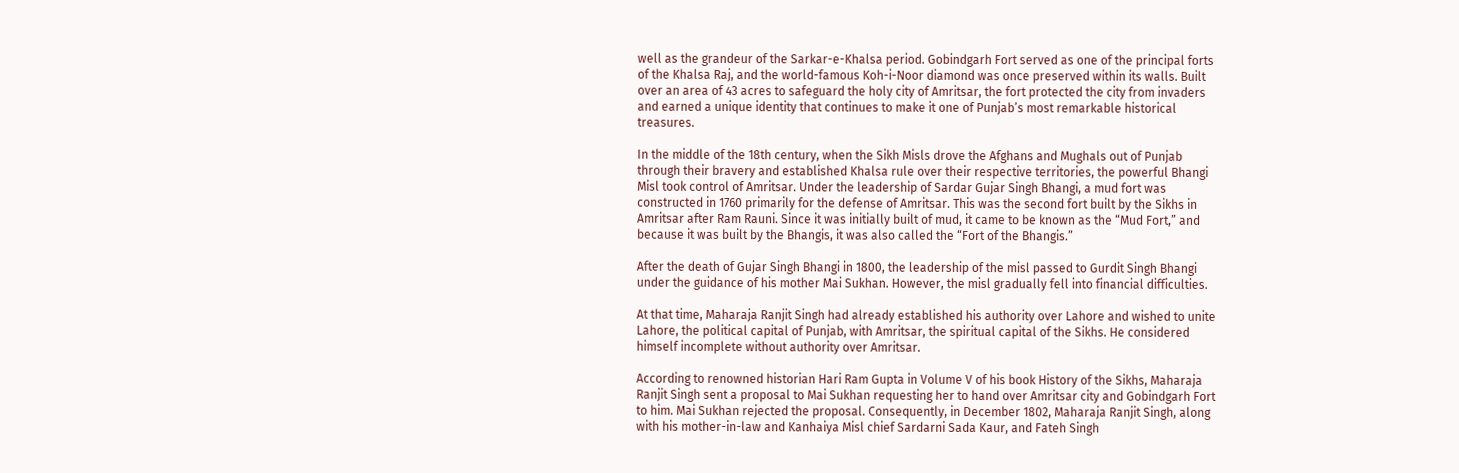well as the grandeur of the Sarkar-e-Khalsa period. Gobindgarh Fort served as one of the principal forts of the Khalsa Raj, and the world-famous Koh-i-Noor diamond was once preserved within its walls. Built over an area of 43 acres to safeguard the holy city of Amritsar, the fort protected the city from invaders and earned a unique identity that continues to make it one of Punjab’s most remarkable historical treasures.

In the middle of the 18th century, when the Sikh Misls drove the Afghans and Mughals out of Punjab through their bravery and established Khalsa rule over their respective territories, the powerful Bhangi Misl took control of Amritsar. Under the leadership of Sardar Gujar Singh Bhangi, a mud fort was constructed in 1760 primarily for the defense of Amritsar. This was the second fort built by the Sikhs in Amritsar after Ram Rauni. Since it was initially built of mud, it came to be known as the “Mud Fort,” and because it was built by the Bhangis, it was also called the “Fort of the Bhangis.”

After the death of Gujar Singh Bhangi in 1800, the leadership of the misl passed to Gurdit Singh Bhangi under the guidance of his mother Mai Sukhan. However, the misl gradually fell into financial difficulties.

At that time, Maharaja Ranjit Singh had already established his authority over Lahore and wished to unite Lahore, the political capital of Punjab, with Amritsar, the spiritual capital of the Sikhs. He considered himself incomplete without authority over Amritsar.

According to renowned historian Hari Ram Gupta in Volume V of his book History of the Sikhs, Maharaja Ranjit Singh sent a proposal to Mai Sukhan requesting her to hand over Amritsar city and Gobindgarh Fort to him. Mai Sukhan rejected the proposal. Consequently, in December 1802, Maharaja Ranjit Singh, along with his mother-in-law and Kanhaiya Misl chief Sardarni Sada Kaur, and Fateh Singh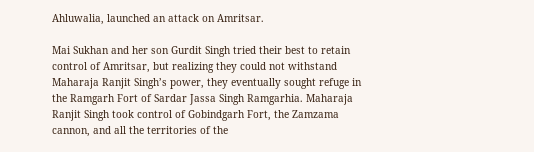Ahluwalia, launched an attack on Amritsar.

Mai Sukhan and her son Gurdit Singh tried their best to retain control of Amritsar, but realizing they could not withstand Maharaja Ranjit Singh’s power, they eventually sought refuge in the Ramgarh Fort of Sardar Jassa Singh Ramgarhia. Maharaja Ranjit Singh took control of Gobindgarh Fort, the Zamzama cannon, and all the territories of the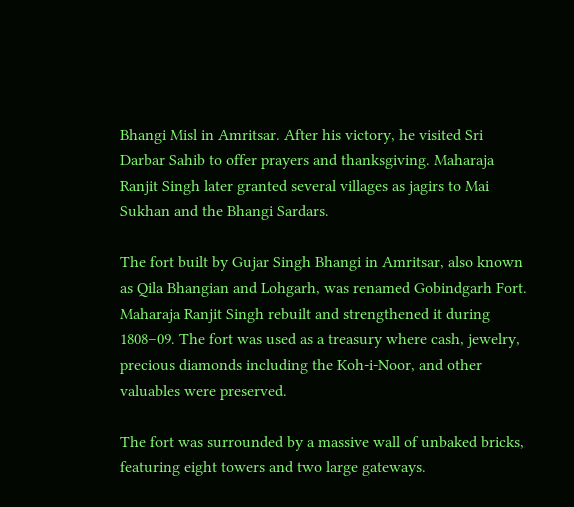Bhangi Misl in Amritsar. After his victory, he visited Sri Darbar Sahib to offer prayers and thanksgiving. Maharaja Ranjit Singh later granted several villages as jagirs to Mai Sukhan and the Bhangi Sardars.

The fort built by Gujar Singh Bhangi in Amritsar, also known as Qila Bhangian and Lohgarh, was renamed Gobindgarh Fort. Maharaja Ranjit Singh rebuilt and strengthened it during 1808–09. The fort was used as a treasury where cash, jewelry, precious diamonds including the Koh-i-Noor, and other valuables were preserved.

The fort was surrounded by a massive wall of unbaked bricks, featuring eight towers and two large gateways.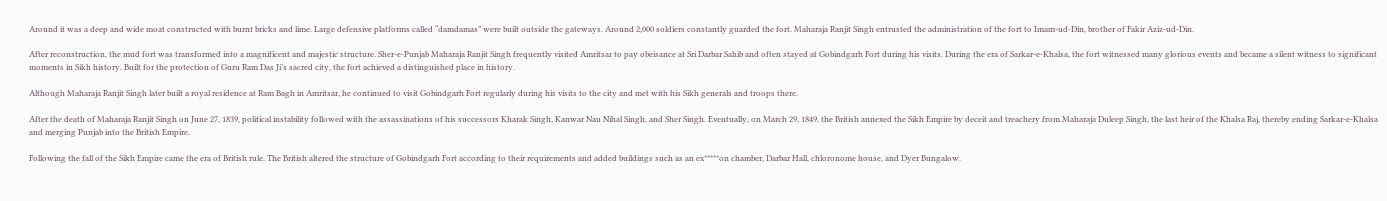Around it was a deep and wide moat constructed with burnt bricks and lime. Large defensive platforms called “damdamas” were built outside the gateways. Around 2,000 soldiers constantly guarded the fort. Maharaja Ranjit Singh entrusted the administration of the fort to Imam-ud-Din, brother of Fakir Aziz-ud-Din.

After reconstruction, the mud fort was transformed into a magnificent and majestic structure. Sher-e-Punjab Maharaja Ranjit Singh frequently visited Amritsar to pay obeisance at Sri Darbar Sahib and often stayed at Gobindgarh Fort during his visits. During the era of Sarkar-e-Khalsa, the fort witnessed many glorious events and became a silent witness to significant moments in Sikh history. Built for the protection of Guru Ram Das Ji’s sacred city, the fort achieved a distinguished place in history.

Although Maharaja Ranjit Singh later built a royal residence at Ram Bagh in Amritsar, he continued to visit Gobindgarh Fort regularly during his visits to the city and met with his Sikh generals and troops there.

After the death of Maharaja Ranjit Singh on June 27, 1839, political instability followed with the assassinations of his successors Kharak Singh, Kanwar Nau Nihal Singh, and Sher Singh. Eventually, on March 29, 1849, the British annexed the Sikh Empire by deceit and treachery from Maharaja Duleep Singh, the last heir of the Khalsa Raj, thereby ending Sarkar-e-Khalsa and merging Punjab into the British Empire.

Following the fall of the Sikh Empire came the era of British rule. The British altered the structure of Gobindgarh Fort according to their requirements and added buildings such as an ex*****on chamber, Darbar Hall, chloronome house, and Dyer Bungalow.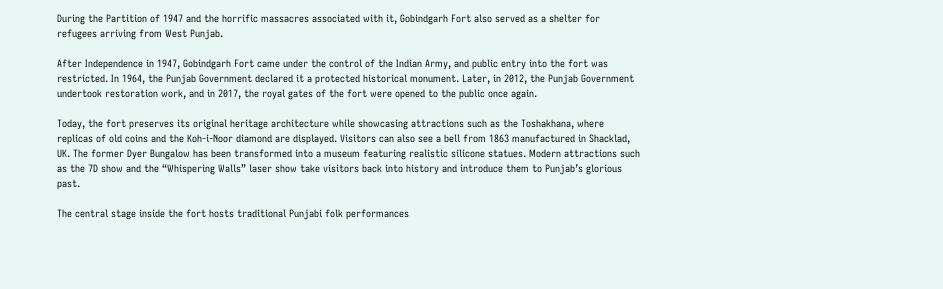During the Partition of 1947 and the horrific massacres associated with it, Gobindgarh Fort also served as a shelter for refugees arriving from West Punjab.

After Independence in 1947, Gobindgarh Fort came under the control of the Indian Army, and public entry into the fort was restricted. In 1964, the Punjab Government declared it a protected historical monument. Later, in 2012, the Punjab Government undertook restoration work, and in 2017, the royal gates of the fort were opened to the public once again.

Today, the fort preserves its original heritage architecture while showcasing attractions such as the Toshakhana, where replicas of old coins and the Koh-i-Noor diamond are displayed. Visitors can also see a bell from 1863 manufactured in Shacklad, UK. The former Dyer Bungalow has been transformed into a museum featuring realistic silicone statues. Modern attractions such as the 7D show and the “Whispering Walls” laser show take visitors back into history and introduce them to Punjab’s glorious past.

The central stage inside the fort hosts traditional Punjabi folk performances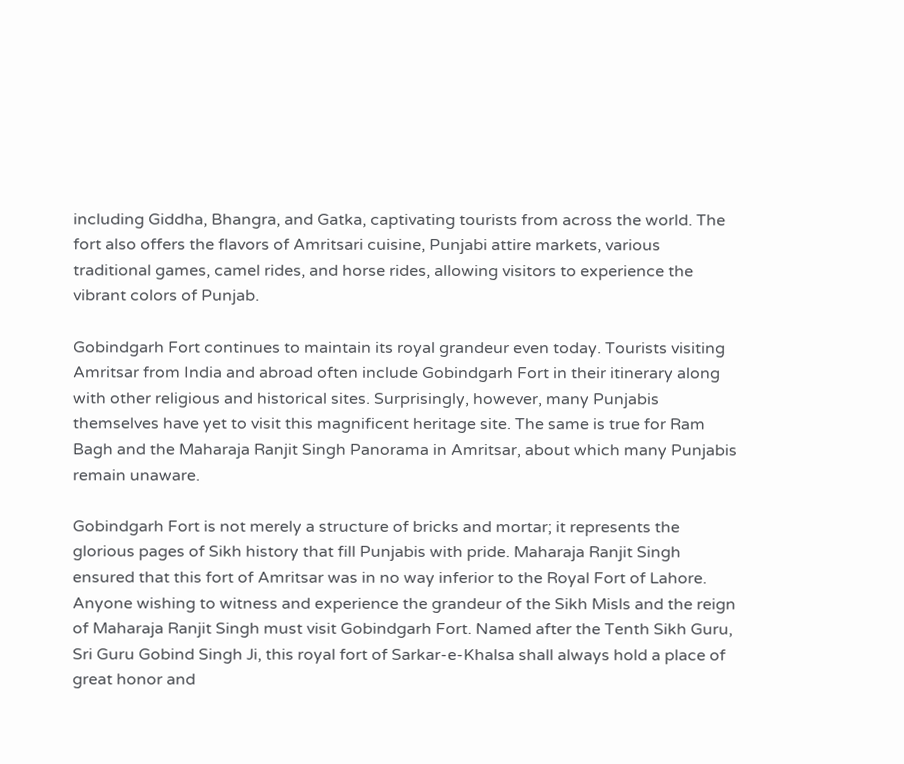including Giddha, Bhangra, and Gatka, captivating tourists from across the world. The fort also offers the flavors of Amritsari cuisine, Punjabi attire markets, various traditional games, camel rides, and horse rides, allowing visitors to experience the vibrant colors of Punjab.

Gobindgarh Fort continues to maintain its royal grandeur even today. Tourists visiting Amritsar from India and abroad often include Gobindgarh Fort in their itinerary along with other religious and historical sites. Surprisingly, however, many Punjabis themselves have yet to visit this magnificent heritage site. The same is true for Ram Bagh and the Maharaja Ranjit Singh Panorama in Amritsar, about which many Punjabis remain unaware.

Gobindgarh Fort is not merely a structure of bricks and mortar; it represents the glorious pages of Sikh history that fill Punjabis with pride. Maharaja Ranjit Singh ensured that this fort of Amritsar was in no way inferior to the Royal Fort of Lahore. Anyone wishing to witness and experience the grandeur of the Sikh Misls and the reign of Maharaja Ranjit Singh must visit Gobindgarh Fort. Named after the Tenth Sikh Guru, Sri Guru Gobind Singh Ji, this royal fort of Sarkar-e-Khalsa shall always hold a place of great honor and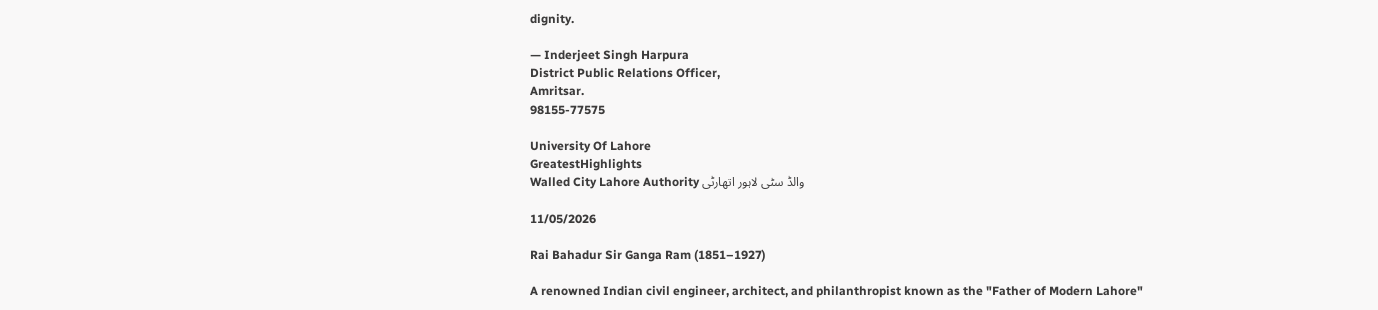dignity.

— Inderjeet Singh Harpura
District Public Relations Officer,
Amritsar.
98155-77575

University Of Lahore
GreatestHighlights
Walled City Lahore Authority والڈ سٹی لاہور اتھارٹی

11/05/2026

Rai Bahadur Sir Ganga Ram (1851–1927)

A renowned Indian civil engineer, architect, and philanthropist known as the "Father of Modern Lahore"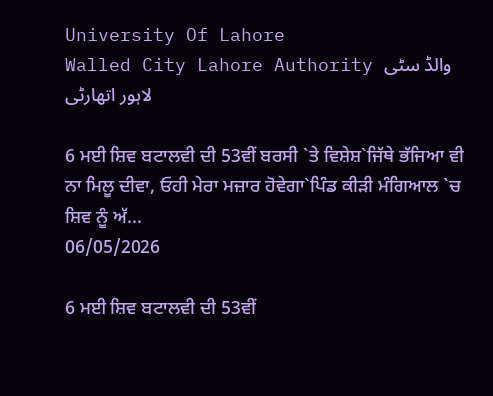University Of Lahore
Walled City Lahore Authority والڈ سٹی لاہور اتھارٹی

6 ਮਈ ਸ਼ਿਵ ਬਟਾਲਵੀ ਦੀ 53ਵੀਂ ਬਰਸੀ `ਤੇ ਵਿਸ਼ੇਸ਼`ਜਿੱਥੇ ਭੱਜਿਆ ਵੀ ਨਾ ਮਿਲੂ ਦੀਵਾ, ਓਹੀ ਮੇਰਾ ਮਜ਼ਾਰ ਹੋਵੇਗਾ`ਪਿੰਡ ਕੀੜੀ ਮੰਗਿਆਲ `ਚ ਸ਼ਿਵ ਨੂੰ ਅੱ...
06/05/2026

6 ਮਈ ਸ਼ਿਵ ਬਟਾਲਵੀ ਦੀ 53ਵੀਂ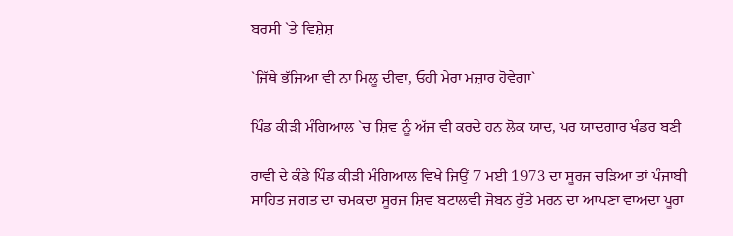ਬਰਸੀ `ਤੇ ਵਿਸ਼ੇਸ਼

`ਜਿੱਥੇ ਭੱਜਿਆ ਵੀ ਨਾ ਮਿਲੂ ਦੀਵਾ, ਓਹੀ ਮੇਰਾ ਮਜ਼ਾਰ ਹੋਵੇਗਾ`

ਪਿੰਡ ਕੀੜੀ ਮੰਗਿਆਲ `ਚ ਸ਼ਿਵ ਨੂੰ ਅੱਜ ਵੀ ਕਰਦੇ ਹਨ ਲੋਕ ਯਾਦ, ਪਰ ਯਾਦਗਾਰ ਖੰਡਰ ਬਣੀ

ਰਾਵੀ ਦੇ ਕੰਡੇ ਪਿੰਡ ਕੀੜੀ ਮੰਗਿਆਲ ਵਿਖੇ ਜਿਉਂ 7 ਮਈ 1973 ਦਾ ਸੂਰਜ ਚੜਿਆ ਤਾਂ ਪੰਜਾਬੀ ਸਾਹਿਤ ਜਗਤ ਦਾ ਚਮਕਦਾ ਸੂਰਜ ਸ਼ਿਵ ਬਟਾਲਵੀ ਜੋਬਨ ਰੁੱਤੇ ਮਰਨ ਦਾ ਆਪਣਾ ਵਾਅਦਾ ਪੂਰਾ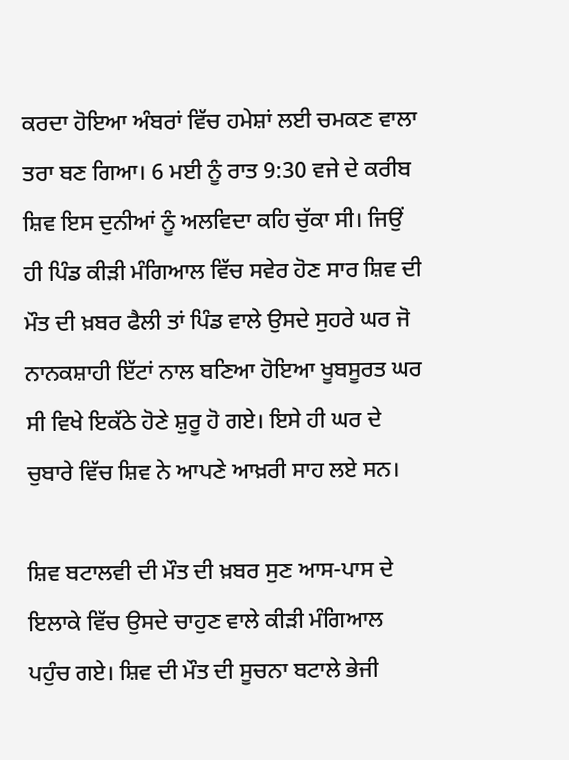ਕਰਦਾ ਹੋਇਆ ਅੰਬਰਾਂ ਵਿੱਚ ਹਮੇਸ਼ਾਂ ਲਈ ਚਮਕਣ ਵਾਲਾ ਤਰਾ ਬਣ ਗਿਆ। 6 ਮਈ ਨੂੰ ਰਾਤ 9:30 ਵਜੇ ਦੇ ਕਰੀਬ ਸ਼ਿਵ ਇਸ ਦੁਨੀਆਂ ਨੂੰ ਅਲਵਿਦਾ ਕਹਿ ਚੁੱਕਾ ਸੀ। ਜਿਉਂ ਹੀ ਪਿੰਡ ਕੀੜੀ ਮੰਗਿਆਲ ਵਿੱਚ ਸਵੇਰ ਹੋਣ ਸਾਰ ਸ਼ਿਵ ਦੀ ਮੌਤ ਦੀ ਖ਼ਬਰ ਫੈਲੀ ਤਾਂ ਪਿੰਡ ਵਾਲੇ ਉਸਦੇ ਸੁਹਰੇ ਘਰ ਜੋ ਨਾਨਕਸ਼ਾਹੀ ਇੱਟਾਂ ਨਾਲ ਬਣਿਆ ਹੋਇਆ ਖੂਬਸੂਰਤ ਘਰ ਸੀ ਵਿਖੇ ਇਕੱਠੇ ਹੋਣੇ ਸ਼ੁਰੂ ਹੋ ਗਏ। ਇਸੇ ਹੀ ਘਰ ਦੇ ਚੁਬਾਰੇ ਵਿੱਚ ਸ਼ਿਵ ਨੇ ਆਪਣੇ ਆਖ਼ਰੀ ਸਾਹ ਲਏ ਸਨ।

ਸ਼ਿਵ ਬਟਾਲਵੀ ਦੀ ਮੌਤ ਦੀ ਖ਼ਬਰ ਸੁਣ ਆਸ-ਪਾਸ ਦੇ ਇਲਾਕੇ ਵਿੱਚ ਉਸਦੇ ਚਾਹੁਣ ਵਾਲੇ ਕੀੜੀ ਮੰਗਿਆਲ ਪਹੁੰਚ ਗਏ। ਸ਼ਿਵ ਦੀ ਮੌਤ ਦੀ ਸੂਚਨਾ ਬਟਾਲੇ ਭੇਜੀ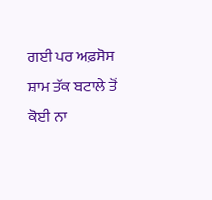ਗਈ ਪਰ ਅਫ਼ਸੋਸ ਸ਼ਾਮ ਤੱਕ ਬਟਾਲੇ ਤੋਂ ਕੋਈ ਨਾ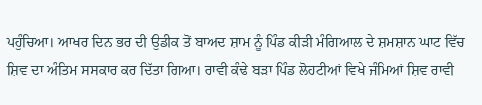ਪਹੁੰਚਿਆ। ਆਖਰ ਦਿਨ ਭਰ ਦੀ ਉਡੀਕ ਤੋਂ ਬਾਅਦ ਸ਼ਾਮ ਨੂੰ ਪਿੰਡ ਕੀੜੀ ਮੰਗਿਆਲ ਦੇ ਸ਼ਮਸ਼ਾਨ ਘਾਟ ਵਿੱਚ ਸ਼ਿਵ ਦਾ ਅੰਤਿਮ ਸਸਕਾਰ ਕਰ ਦਿੱਤਾ ਗਿਆ। ਰਾਵੀ ਕੰਢੇ ਬੜਾ ਪਿੰਡ ਲੋਹਟੀਆਂ ਵਿਖੇ ਜੰਮਿਆਂ ਸ਼ਿਵ ਰਾਵੀ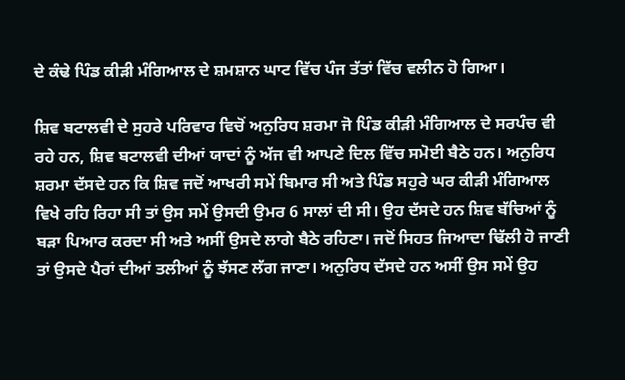ਦੇ ਕੰਢੇ ਪਿੰਡ ਕੀੜੀ ਮੰਗਿਆਲ ਦੇ ਸ਼ਮਸ਼ਾਨ ਘਾਟ ਵਿੱਚ ਪੰਜ ਤੱਤਾਂ ਵਿੱਚ ਵਲੀਨ ਹੋ ਗਿਆ।

ਸ਼ਿਵ ਬਟਾਲਵੀ ਦੇ ਸੁਹਰੇ ਪਰਿਵਾਰ ਵਿਚੋਂ ਅਨੁਰਿਧ ਸ਼ਰਮਾ ਜੋ ਪਿੰਡ ਕੀੜੀ ਮੰਗਿਆਲ ਦੇ ਸਰਪੰਚ ਵੀ ਰਹੇ ਹਨ, ਸ਼ਿਵ ਬਟਾਲਵੀ ਦੀਆਂ ਯਾਦਾਂ ਨੂੰ ਅੱਜ ਵੀ ਆਪਣੇ ਦਿਲ ਵਿੱਚ ਸਮੋਈ ਬੈਠੇ ਹਨ। ਅਨੁਰਿਧ ਸ਼ਰਮਾ ਦੱਸਦੇ ਹਨ ਕਿ ਸ਼ਿਵ ਜਦੋਂ ਆਖਰੀ ਸਮੇਂ ਬਿਮਾਰ ਸੀ ਅਤੇ ਪਿੰਡ ਸਹੁਰੇ ਘਰ ਕੀੜੀ ਮੰਗਿਆਲ ਵਿਖੇ ਰਹਿ ਰਿਹਾ ਸੀ ਤਾਂ ਉਸ ਸਮੇਂ ਉਸਦੀ ਉਮਰ 6 ਸਾਲਾਂ ਦੀ ਸੀ। ਉਹ ਦੱਸਦੇ ਹਨ ਸ਼ਿਵ ਬੱਚਿਆਂ ਨੂੰ ਬੜਾ ਪਿਆਰ ਕਰਦਾ ਸੀ ਅਤੇ ਅਸੀਂ ਉਸਦੇ ਲਾਗੇ ਬੈਠੇ ਰਹਿਣਾ। ਜਦੋਂ ਸਿਹਤ ਜਿਆਦਾ ਢਿੱਲੀ ਹੋ ਜਾਣੀ ਤਾਂ ਉਸਦੇ ਪੈਰਾਂ ਦੀਆਂ ਤਲੀਆਂ ਨੂੰ ਝੱਸਣ ਲੱਗ ਜਾਣਾ। ਅਨੁਰਿਧ ਦੱਸਦੇ ਹਨ ਅਸੀਂ ਉਸ ਸਮੇਂ ਉਹ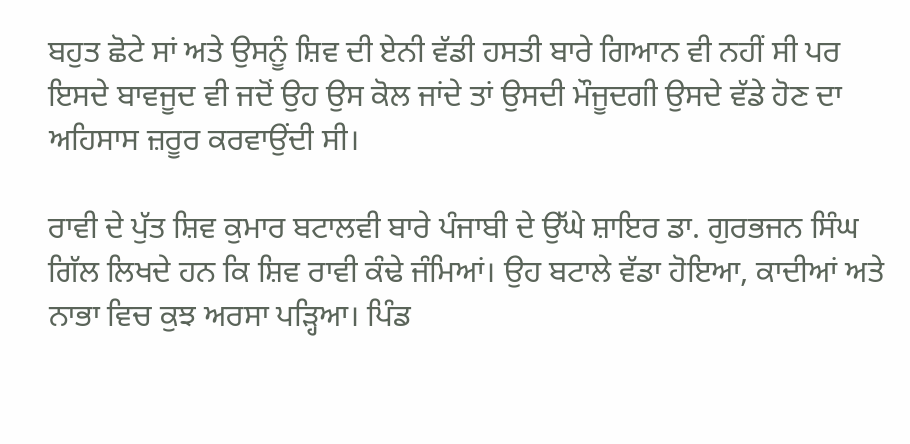ਬਹੁਤ ਛੋਟੇ ਸਾਂ ਅਤੇ ਉਸਨੂੰ ਸ਼ਿਵ ਦੀ ਏਨੀ ਵੱਡੀ ਹਸਤੀ ਬਾਰੇ ਗਿਆਨ ਵੀ ਨਹੀਂ ਸੀ ਪਰ ਇਸਦੇ ਬਾਵਜੂਦ ਵੀ ਜਦੋਂ ਉਹ ਉਸ ਕੋਲ ਜਾਂਦੇ ਤਾਂ ਉਸਦੀ ਮੌਜੂਦਗੀ ਉਸਦੇ ਵੱਡੇ ਹੋਣ ਦਾ ਅਹਿਸਾਸ ਜ਼ਰੂਰ ਕਰਵਾਉਂਦੀ ਸੀ।

ਰਾਵੀ ਦੇ ਪੁੱਤ ਸ਼ਿਵ ਕੁਮਾਰ ਬਟਾਲਵੀ ਬਾਰੇ ਪੰਜਾਬੀ ਦੇ ਉੱਘੇ ਸ਼ਾਇਰ ਡਾ. ਗੁਰਭਜਨ ਸਿੰਘ ਗਿੱਲ ਲਿਖਦੇ ਹਨ ਕਿ ਸ਼ਿਵ ਰਾਵੀ ਕੰਢੇ ਜੰਮਿਆਂ। ਉਹ ਬਟਾਲੇ ਵੱਡਾ ਹੋਇਆ, ਕਾਦੀਆਂ ਅਤੇ ਨਾਭਾ ਵਿਚ ਕੁਝ ਅਰਸਾ ਪੜ੍ਹਿਆ। ਪਿੰਡ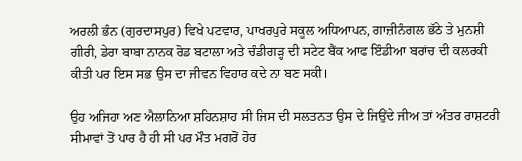ਅਰਲੀ ਭੰਨ (ਗੁਰਦਾਸਪੁਰ) ਵਿਖੇ ਪਟਵਾਰ, ਪਾਖਰਪੁਰੇ ਸਕੂਲ ਅਧਿਆਪਨ, ਗਾਜ਼ੀਨੰਗਲ ਭੱਠੇ ਤੇ ਮੁਨਸ਼ੀ ਗੀਰੀ, ਡੇਰਾ ਬਾਬਾ ਨਾਨਕ ਰੋਡ ਬਟਾਲਾ ਅਤੇ ਚੰਡੀਗੜ੍ਹ ਦੀ ਸਟੇਟ ਬੈਂਕ ਆਫ ਇੰਡੀਆ ਬਰਾਂਚ ਦੀ ਕਲਰਕੀ ਕੀਤੀ ਪਰ ਇਸ ਸਭ ਉਸ ਦਾ ਜੀਵਨ ਵਿਹਾਰ ਕਦੇ ਨਾ ਬਣ ਸਕੀ।

ਉਹ ਅਜਿਹਾ ਅਣ ਐਲਾਨਿਆ ਸ਼ਹਿਨਸ਼ਾਹ ਸੀ ਜਿਸ ਦੀ ਸਲਤਨਤ ਉਸ ਦੇ ਜਿਉਂਦੇ ਜੀਅ ਤਾਂ ਅੰਤਰ ਰਾਸ਼ਟਰੀ ਸੀਮਾਵਾਂ ਤੋਂ ਪਾਰ ਹੈ ਹੀ ਸੀ ਪਰ ਮੌਤ ਮਗਰੋਂ ਹੋਰ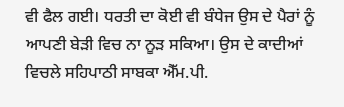ਵੀ ਫੈਲ ਗਈ। ਧਰਤੀ ਦਾ ਕੋਈ ਵੀ ਬੰਧੇਜ ਉਸ ਦੇ ਪੈਰਾਂ ਨੂੰ ਆਪਣੀ ਬੇੜੀ ਵਿਚ ਨਾ ਨੂੜ ਸਕਿਆ। ਉਸ ਦੇ ਕਾਦੀਆਂ ਵਿਚਲੇ ਸਹਿਪਾਠੀ ਸਾਬਕਾ ਐੱਮ.ਪੀ.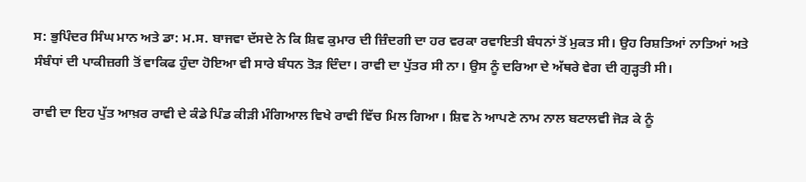ਸ: ਭੁਪਿੰਦਰ ਸਿੰਘ ਮਾਨ ਅਤੇ ਡਾ: ਮ.ਸ. ਬਾਜਵਾ ਦੱਸਦੇ ਨੇ ਕਿ ਸ਼ਿਵ ਕੁਮਾਰ ਦੀ ਜ਼ਿੰਦਗੀ ਦਾ ਹਰ ਵਰਕਾ ਰਵਾਇਤੀ ਬੰਧਨਾਂ ਤੋਂ ਮੁਕਤ ਸੀ। ਉਹ ਰਿਸ਼ਤਿਆਂ ਨਾਤਿਆਂ ਅਤੇ ਸੰਬੰਧਾਂ ਦੀ ਪਾਕੀਜ਼ਗੀ ਤੋਂ ਵਾਕਿਫ ਹੁੰਦਾ ਹੋਇਆ ਵੀ ਸਾਰੇ ਬੰਧਨ ਤੋੜ ਦਿੰਦਾ। ਰਾਵੀ ਦਾ ਪੁੱਤਰ ਸੀ ਨਾ। ਉਸ ਨੂੰ ਦਰਿਆ ਦੇ ਅੱਥਰੇ ਵੇਗ ਦੀ ਗੁੜ੍ਹਤੀ ਸੀ।

ਰਾਵੀ ਦਾ ਇਹ ਪੁੱਤ ਆਖ਼ਰ ਰਾਵੀ ਦੇ ਕੰਡੇ ਪਿੰਡ ਕੀੜੀ ਮੰਗਿਆਲ ਵਿਖੇ ਰਾਵੀ ਵਿੱਚ ਮਿਲ ਗਿਆ। ਸ਼ਿਵ ਨੇ ਆਪਣੇ ਨਾਮ ਨਾਲ ਬਟਾਲਵੀ ਜੋੜ ਕੇ ਨੂੰ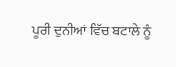ਪੂਰੀ ਦੁਨੀਆਂ ਵਿੱਚ ਬਟਾਲੇ ਨੂੰ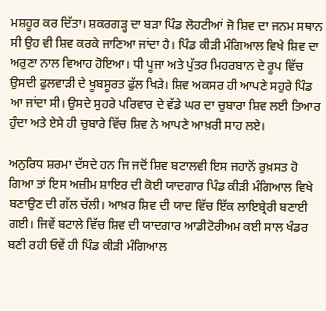ਮਸ਼ਹੂਰ ਕਰ ਦਿੱਤਾ। ਸ਼ਕਰਗੜ੍ਹ ਦਾ ਬੜਾ ਪਿੰਡ ਲੋਹਟੀਆਂ ਜੋ ਸ਼ਿਵ ਦਾ ਜਨਮ ਸਥਾਨ ਸੀ ਉਹ ਵੀ ਸ਼ਿਵ ਕਰਕੇ ਜਾਣਿਆ ਜਾਂਦਾ ਹੈ। ਪਿੰਡ ਕੀੜੀ ਮੰਗਿਆਲ ਵਿਖੇ ਸ਼ਿਵ ਦਾ ਅਰੁਣਾ ਨਾਲ ਵਿਆਹ ਹੋਇਆ। ਧੀ ਪੂਜਾ ਅਤੇ ਪੁੱਤਰ ਮਿਹਰਬਾਨ ਦੇ ਰੂਪ ਵਿੱਚ ਉਸਦੀ ਫੁਲਵਾੜੀ ਦੇ ਖੂਬਸੂਰਤ ਫੁੱਲ ਖਿੜੇ। ਸ਼ਿਵ ਅਕਸਰ ਹੀ ਆਪਣੇ ਸਹੁਰੇ ਪਿੰਡ ਆ ਜਾਂਦਾ ਸੀ। ਉਸਦੇ ਸੁਹਰੇ ਪਰਿਵਾਰ ਦੇ ਵੱਡੇ ਘਰ ਦਾ ਚੁਬਾਰਾ ਸ਼ਿਵ ਲਈ ਤਿਆਰ ਹੁੰਦਾ ਅਤੇ ਏਸੇ ਹੀ ਚੁਬਾਰੇ ਵਿੱਚ ਸ਼ਿਵ ਨੇ ਆਪਣੇ ਆਖ਼ਰੀ ਸਾਹ ਲਏ।

ਅਨੁਰਿਧ ਸ਼ਰਮਾ ਦੱਸਦੇ ਹਨ ਜਿ ਜਦੋਂ ਸ਼ਿਵ ਬਟਾਲਵੀ ਇਸ ਜਹਾਨੋਂ ਰੁਖ਼ਸਤ ਹੋ ਗਿਆ ਤਾਂ ਇਸ ਅਜ਼ੀਮ ਸ਼ਾਇਰ ਦੀ ਕੋਈ ਯਾਦਗਾਰ ਪਿੰਡ ਕੀੜੀ ਮੰਗਿਆਲ ਵਿਖੇ ਬਣਾਉਣ ਦੀ ਗੱਲ ਚੱਲੀ। ਆਖ਼ਰ ਸ਼ਿਵ ਦੀ ਯਾਦ ਵਿੱਚ ਇੱਕ ਲਾਇਬ੍ਰੇਰੀ ਬਣਾਈ ਗਈ। ਜਿਵੇਂ ਬਟਾਲੇ ਵਿੱਚ ਸ਼ਿਵ ਦੀ ਯਾਦਗਾਰ ਆਡੀਟੋਰੀਅਮ ਕਈ ਸਾਲ ਖੰਡਰ ਬਣੀ ਰਹੀ ਓਵੇਂ ਹੀ ਪਿੰਡ ਕੀੜੀ ਮੰਗਿਆਲ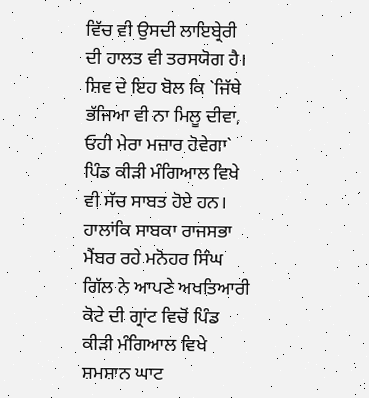ਵਿੱਚ ਵੀ ਉਸਦੀ ਲਾਇਬ੍ਰੇਰੀ ਦੀ ਹਾਲਤ ਵੀ ਤਰਸਯੋਗ ਹੈ। ਸ਼ਿਵ ਦੇ ਇਹ ਬੋਲ ਕਿ `ਜਿੱਥੇ ਭੱਜਿਆ ਵੀ ਨਾ ਮਿਲੂ ਦੀਵਾ, ਓਹੀ ਮੇਰਾ ਮਜ਼ਾਰ ਹੋਵੇਗਾ` ਪਿੰਡ ਕੀੜੀ ਮੰਗਿਆਲ ਵਿਖੇ ਵੀ ਸੱਚ ਸਾਬਤ ਹੋਏ ਹਨ। ਹਾਲਾਂਕਿ ਸਾਬਕਾ ਰਾਜਸਭਾ ਮੈਂਬਰ ਰਹੇ ਮਨੋਹਰ ਸਿੰਘ ਗਿੱਲ ਨੇ ਆਪਣੇ ਅਖਤਿਆਰੀ ਕੋਟੇ ਦੀ ਗ੍ਰਾਂਟ ਵਿਚੋਂ ਪਿੰਡ ਕੀੜੀ ਮੰਗਿਆਲ ਵਿਖੇ ਸ਼ਮਸ਼ਾਨ ਘਾਟ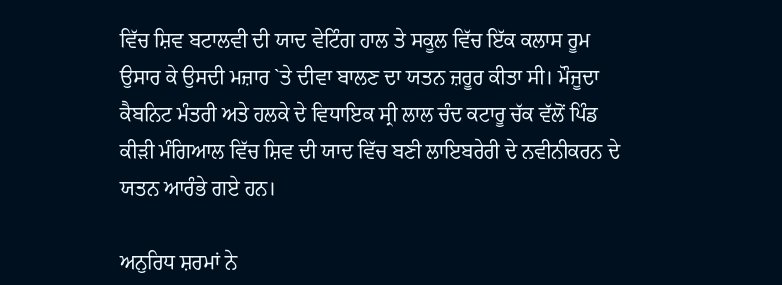ਵਿੱਚ ਸ਼ਿਵ ਬਟਾਲਵੀ ਦੀ ਯਾਦ ਵੇਟਿੰਗ ਹਾਲ ਤੇ ਸਕੂਲ ਵਿੱਚ ਇੱਕ ਕਲਾਸ ਰੂਮ ਉਸਾਰ ਕੇ ਉਸਦੀ ਮਜ਼ਾਰ `ਤੇ ਦੀਵਾ ਬਾਲਣ ਦਾ ਯਤਨ ਜ਼ਰੂਰ ਕੀਤਾ ਸੀ। ਮੌਜੂਦਾ ਕੈਬਨਿਟ ਮੰਤਰੀ ਅਤੇ ਹਲਕੇ ਦੇ ਵਿਧਾਇਕ ਸ੍ਰੀ ਲਾਲ ਚੰਦ ਕਟਾਰੂ ਚੱਕ ਵੱਲੋਂ ਪਿੰਡ ਕੀੜੀ ਮੰਗਿਆਲ ਵਿੱਚ ਸ਼ਿਵ ਦੀ ਯਾਦ ਵਿੱਚ ਬਣੀ ਲਾਇਬਰੇਰੀ ਦੇ ਨਵੀਨੀਕਰਨ ਦੇ ਯਤਨ ਆਰੰਭੇ ਗਏ ਹਨ।

ਅਨੁਰਿਧ ਸ਼ਰਮਾਂ ਨੇ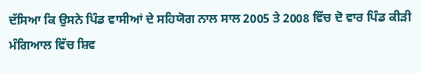ਦੱਸਿਆ ਕਿ ਉਸਨੇ ਪਿੰਡ ਵਾਸੀਆਂ ਦੇ ਸਹਿਯੋਗ ਨਾਲ ਸਾਲ 2005 ਤੇ 2008 ਵਿੱਚ ਦੋ ਵਾਰ ਪਿੰਡ ਕੀੜੀ ਮੰਗਿਆਲ ਵਿੱਚ ਸ਼ਿਵ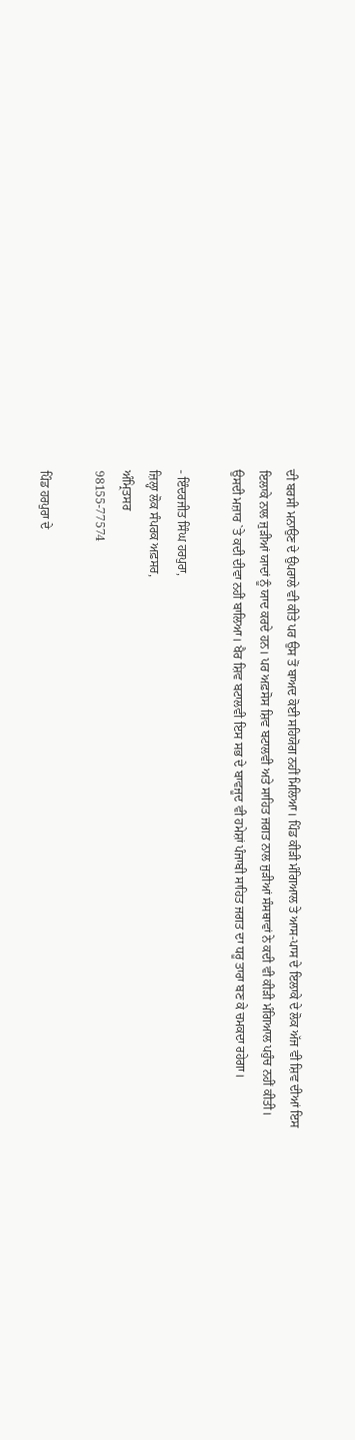ਦੀ ਬਰਸੀ ਮਨਾਉਣ ਦੇ ਉਪਰਾਲੇ ਵੀ ਕੀਤੇ ਪਰ ਉਸ ਤੋਂ ਬਾਅਦ ਕੋਈ ਸਹਿਯੋਗ ਨਹੀਂ ਮਿਲਿਆ। ਪਿੰਡ ਕੀੜੀ ਮੰਗਿਆਲ ਤੇ ਆਸ-ਪਾਸ ਦੇ ਇਲਾਕੇ ਦੇ ਲੋਕ ਅੱਜ ਵੀ ਸ਼ਿਵ ਦੀਆਂ ਇਸ ਇਲਾਕੇ ਨਾਲ ਜੁੜੀਆਂ ਯਾਦਾਂ ਨੂੰ ਯਾਦ ਕਰਦੇ ਹਨ। ਪਰ ਅਫ਼ਸੋਸ ਸ਼ਿਵ ਬਟਾਲਵੀ ਅਤੇ ਸਾਹਿਤ ਜਗਤ ਨਾਲ ਜੁੜੀਆਂ ਸੰਸਥਾਵਾਂ ਨੇ ਕਦੀ ਵੀ ਕੀੜੀ ਮੰਗਿਆਲ ਪਹੁੰਚ ਨਹੀਂ ਕੀਤੀ। ਉਸਦੀ ਮਜ਼ਾਰ `ਤੇ ਕਦੀ ਦੀਵਾ ਨਹੀਂ ਬਾਲਿਆ। ਖੈਰ ਸ਼ਿਵ ਬਟਾਲਵੀ ਇਸ ਸਭ ਦੇ ਬਾਵਜੂਦ ਵੀ ਹਮੇਸ਼ਾਂ ਪੰਜਾਬੀ ਸਾਹਿਤ ਜਗਤ ਦਾ ਧਰੂ ਤਾਰਾ ਬਣ ਕੇ ਚਮਕਦਾ ਰਹੇਗਾ।

- ਇੰਦਰਜੀਤ ਸਿੰਘ ਹਰਪੁਰਾ,
ਜ਼ਿਲ੍ਹਾ ਲੋਕ ਸੰਪਰਕ ਅਫ਼ਸਰ,
ਅੰਮ੍ਰਿਤਸਰ
98155-77574

ਪਿੰਡ ਹਰਪੁਰਾ ਦੇ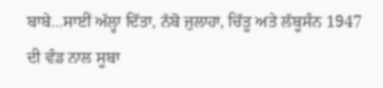ਬਾਬੇ...ਸਾਈਂ ਅੱਲ੍ਹਾ ਦਿੱਤਾ, ਨੱਬੋ ਜੁਲਾਹਾ, ਚਿੱਤੂ ਅਤੇ ਲੱਬੂਸੰਨ 1947 ਦੀ ਵੰਡ ਨਾਲ ਸੂਬਾ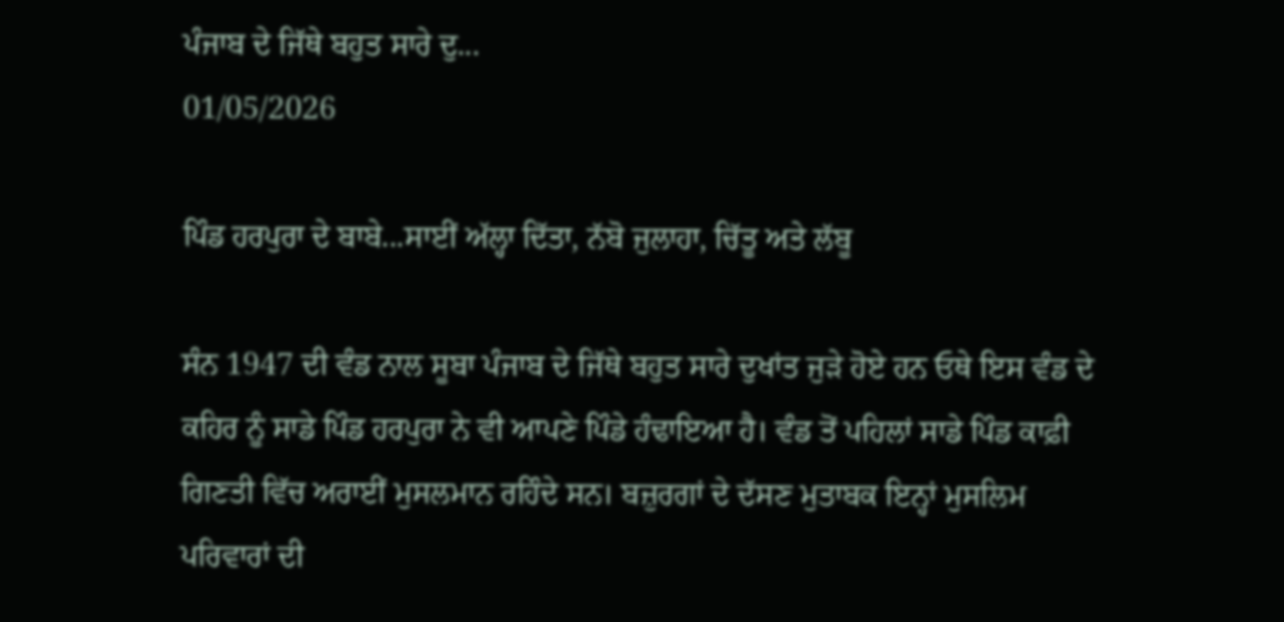ਪੰਜਾਬ ਦੇ ਜਿੱਥੇ ਬਹੁਤ ਸਾਰੇ ਦੁ...
01/05/2026

ਪਿੰਡ ਹਰਪੁਰਾ ਦੇ ਬਾਬੇ...ਸਾਈਂ ਅੱਲ੍ਹਾ ਦਿੱਤਾ, ਨੱਬੋ ਜੁਲਾਹਾ, ਚਿੱਤੂ ਅਤੇ ਲੱਬੂ

ਸੰਨ 1947 ਦੀ ਵੰਡ ਨਾਲ ਸੂਬਾ ਪੰਜਾਬ ਦੇ ਜਿੱਥੇ ਬਹੁਤ ਸਾਰੇ ਦੁਖਾਂਤ ਜੁੜੇ ਹੋਏ ਹਨ ਓਥੇ ਇਸ ਵੰਡ ਦੇ ਕਹਿਰ ਨੂੰ ਸਾਡੇ ਪਿੰਡ ਹਰਪੁਰਾ ਨੇ ਵੀ ਆਪਣੇ ਪਿੰਡੇ ਹੰਢਾਇਆ ਹੈ। ਵੰਡ ਤੋਂ ਪਹਿਲਾਂ ਸਾਡੇ ਪਿੰਡ ਕਾਫ਼ੀ ਗਿਣਤੀ ਵਿੱਚ ਅਰਾਈਂ ਮੁਸਲਮਾਨ ਰਹਿੰਦੇ ਸਨ। ਬਜ਼ੁਰਗਾਂ ਦੇ ਦੱਸਣ ਮੁਤਾਬਕ ਇਨ੍ਹਾਂ ਮੁਸਲਿਮ ਪਰਿਵਾਰਾਂ ਦੀ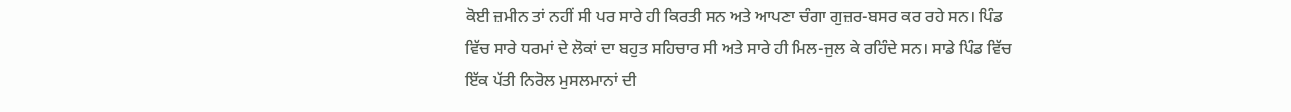ਕੋਈ ਜ਼ਮੀਨ ਤਾਂ ਨਹੀਂ ਸੀ ਪਰ ਸਾਰੇ ਹੀ ਕਿਰਤੀ ਸਨ ਅਤੇ ਆਪਣਾ ਚੰਗਾ ਗੁਜ਼ਰ-ਬਸਰ ਕਰ ਰਹੇ ਸਨ। ਪਿੰਡ ਵਿੱਚ ਸਾਰੇ ਧਰਮਾਂ ਦੇ ਲੋਕਾਂ ਦਾ ਬਹੁਤ ਸਹਿਚਾਰ ਸੀ ਅਤੇ ਸਾਰੇ ਹੀ ਮਿਲ-ਜੁਲ ਕੇ ਰਹਿੰਦੇ ਸਨ। ਸਾਡੇ ਪਿੰਡ ਵਿੱਚ ਇੱਕ ਪੱਤੀ ਨਿਰੋਲ ਮੁਸਲਮਾਨਾਂ ਦੀ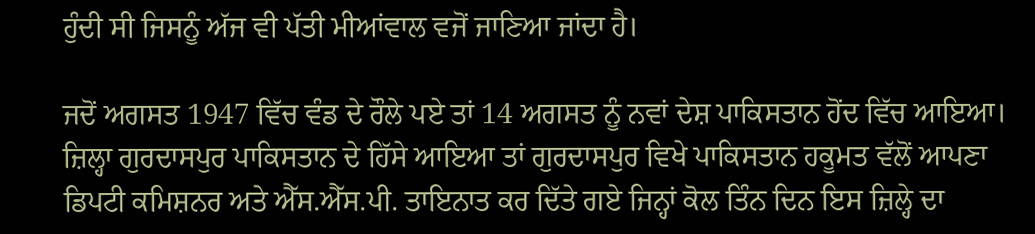ਹੁੰਦੀ ਸੀ ਜਿਸਨੂੰ ਅੱਜ ਵੀ ਪੱਤੀ ਮੀਆਂਵਾਲ ਵਜੋਂ ਜਾਣਿਆ ਜਾਂਦਾ ਹੈ।

ਜਦੋਂ ਅਗਸਤ 1947 ਵਿੱਚ ਵੰਡ ਦੇ ਰੌਲੇ ਪਏ ਤਾਂ 14 ਅਗਸਤ ਨੂੰ ਨਵਾਂ ਦੇਸ਼ ਪਾਕਿਸਤਾਨ ਹੋਂਦ ਵਿੱਚ ਆਇਆ। ਜ਼ਿਲ੍ਹਾ ਗੁਰਦਾਸਪੁਰ ਪਾਕਿਸਤਾਨ ਦੇ ਹਿੱਸੇ ਆਇਆ ਤਾਂ ਗੁਰਦਾਸਪੁਰ ਵਿਖੇ ਪਾਕਿਸਤਾਨ ਹਕੂਮਤ ਵੱਲੋਂ ਆਪਣਾ ਡਿਪਟੀ ਕਮਿਸ਼ਨਰ ਅਤੇ ਐੱਸ.ਐੱਸ.ਪੀ. ਤਾਇਨਾਤ ਕਰ ਦਿੱਤੇ ਗਏ ਜਿਨ੍ਹਾਂ ਕੋਲ ਤਿੰਨ ਦਿਨ ਇਸ ਜ਼ਿਲ੍ਹੇ ਦਾ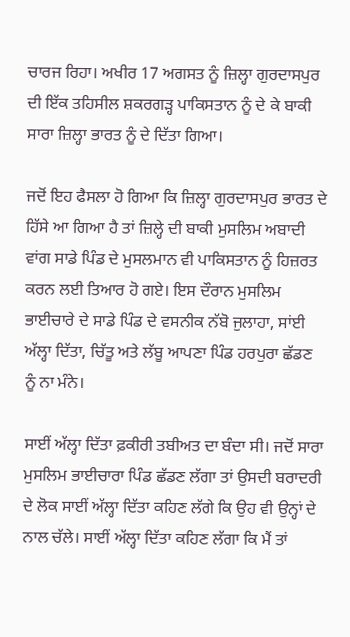ਚਾਰਜ ਰਿਹਾ। ਅਖੀਰ 17 ਅਗਸਤ ਨੂੰ ਜ਼ਿਲ੍ਹਾ ਗੁਰਦਾਸਪੁਰ ਦੀ ਇੱਕ ਤਹਿਸੀਲ ਸ਼ਕਰਗੜ੍ਹ ਪਾਕਿਸਤਾਨ ਨੂੰ ਦੇ ਕੇ ਬਾਕੀ ਸਾਰਾ ਜ਼ਿਲ੍ਹਾ ਭਾਰਤ ਨੂੰ ਦੇ ਦਿੱਤਾ ਗਿਆ।

ਜਦੋਂ ਇਹ ਫੈਸਲਾ ਹੋ ਗਿਆ ਕਿ ਜ਼ਿਲ੍ਹਾ ਗੁਰਦਾਸਪੁਰ ਭਾਰਤ ਦੇ ਹਿੱਸੇ ਆ ਗਿਆ ਹੈ ਤਾਂ ਜ਼ਿਲ੍ਹੇ ਦੀ ਬਾਕੀ ਮੁਸਲਿਮ ਅਬਾਦੀ ਵਾਂਗ ਸਾਡੇ ਪਿੰਡ ਦੇ ਮੁਸਲਮਾਨ ਵੀ ਪਾਕਿਸਤਾਨ ਨੂੰ ਹਿਜ਼ਰਤ ਕਰਨ ਲਈ ਤਿਆਰ ਹੋ ਗਏ। ਇਸ ਦੌਰਾਨ ਮੁਸਲਿਮ ਭਾਈਚਾਰੇ ਦੇ ਸਾਡੇ ਪਿੰਡ ਦੇ ਵਸਨੀਕ ਨੱਬੋ ਜੁਲਾਹਾ, ਸਾਂਈ ਅੱਲ੍ਹਾ ਦਿੱਤਾ, ਚਿੱਤੂ ਅਤੇ ਲੱਬੂ ਆਪਣਾ ਪਿੰਡ ਹਰਪੁਰਾ ਛੱਡਣ ਨੂੰ ਨਾ ਮੰਨੇ।

ਸਾਈਂ ਅੱਲ੍ਹਾ ਦਿੱਤਾ ਫ਼ਕੀਰੀ ਤਬੀਅਤ ਦਾ ਬੰਦਾ ਸੀ। ਜਦੋਂ ਸਾਰਾ ਮੁਸਲਿਮ ਭਾਈਚਾਰਾ ਪਿੰਡ ਛੱਡਣ ਲੱਗਾ ਤਾਂ ਉਸਦੀ ਬਰਾਦਰੀ ਦੇ ਲੋਕ ਸਾਈਂ ਅੱਲ੍ਹਾ ਦਿੱਤਾ ਕਹਿਣ ਲੱਗੇ ਕਿ ਉਹ ਵੀ ਉਨ੍ਹਾਂ ਦੇ ਨਾਲ ਚੱਲੇ। ਸਾਈਂ ਅੱਲ੍ਹਾ ਦਿੱਤਾ ਕਹਿਣ ਲੱਗਾ ਕਿ ਮੈਂ ਤਾਂ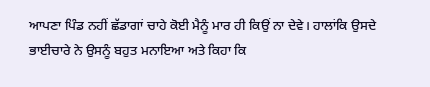ਆਪਣਾ ਪਿੰਡ ਨਹੀਂ ਛੱਡਾਗਾਂ ਚਾਹੇ ਕੋਈ ਮੈਨੂੰ ਮਾਰ ਹੀ ਕਿਉਂ ਨਾ ਦੇਵੇ। ਹਾਲਾਂਕਿ ਉਸਦੇ ਭਾਈਚਾਰੇ ਨੇ ਉਸਨੂੰ ਬਹੁਤ ਮਨਾਇਆ ਅਤੇ ਕਿਹਾ ਕਿ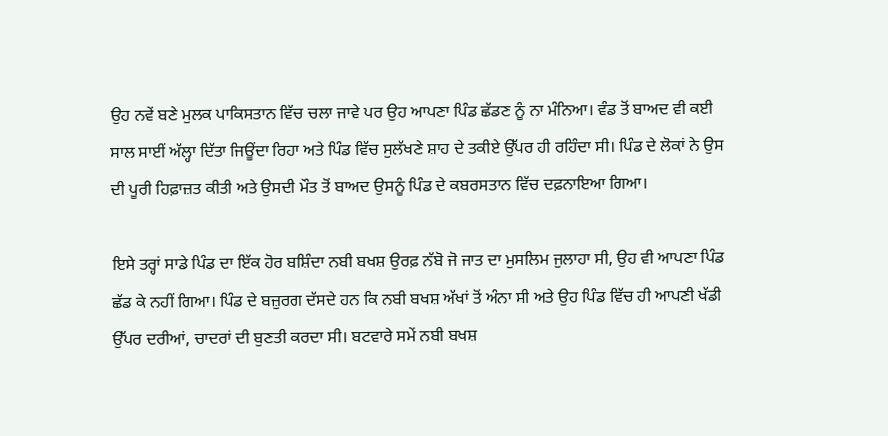ਉਹ ਨਵੇਂ ਬਣੇ ਮੁਲਕ ਪਾਕਿਸਤਾਨ ਵਿੱਚ ਚਲਾ ਜਾਵੇ ਪਰ ਉਹ ਆਪਣਾ ਪਿੰਡ ਛੱਡਣ ਨੂੰ ਨਾ ਮੰਨਿਆ। ਵੰਡ ਤੋਂ ਬਾਅਦ ਵੀ ਕਈ ਸਾਲ ਸਾਈਂ ਅੱਲ੍ਹਾ ਦਿੱਤਾ ਜਿਊਂਦਾ ਰਿਹਾ ਅਤੇ ਪਿੰਡ ਵਿੱਚ ਸੁਲੱਖਣੇ ਸ਼ਾਹ ਦੇ ਤਕੀਏ ਉੱਪਰ ਹੀ ਰਹਿੰਦਾ ਸੀ। ਪਿੰਡ ਦੇ ਲੋਕਾਂ ਨੇ ਉਸ ਦੀ ਪੂਰੀ ਹਿਫ਼ਾਜ਼ਤ ਕੀਤੀ ਅਤੇ ਉਸਦੀ ਮੌਤ ਤੋਂ ਬਾਅਦ ਉਸਨੂੰ ਪਿੰਡ ਦੇ ਕਬਰਸਤਾਨ ਵਿੱਚ ਦਫ਼ਨਾਇਆ ਗਿਆ।

ਇਸੇ ਤਰ੍ਹਾਂ ਸਾਡੇ ਪਿੰਡ ਦਾ ਇੱਕ ਹੋਰ ਬਸ਼ਿੰਦਾ ਨਬੀ ਬਖਸ਼ ਉਰਫ਼ ਨੱਬੋ ਜੋ ਜਾਤ ਦਾ ਮੁਸਲਿਮ ਜੁਲਾਹਾ ਸੀ, ਉਹ ਵੀ ਆਪਣਾ ਪਿੰਡ ਛੱਡ ਕੇ ਨਹੀਂ ਗਿਆ। ਪਿੰਡ ਦੇ ਬਜ਼ੁਰਗ ਦੱਸਦੇ ਹਨ ਕਿ ਨਬੀ ਬਖਸ਼ ਅੱਖਾਂ ਤੋਂ ਅੰਨਾ ਸੀ ਅਤੇ ਉਹ ਪਿੰਡ ਵਿੱਚ ਹੀ ਆਪਣੀ ਖੱਡੀ ਉੱਪਰ ਦਰੀਆਂ, ਚਾਦਰਾਂ ਦੀ ਬੁਣਤੀ ਕਰਦਾ ਸੀ। ਬਟਵਾਰੇ ਸਮੇਂ ਨਬੀ ਬਖਸ਼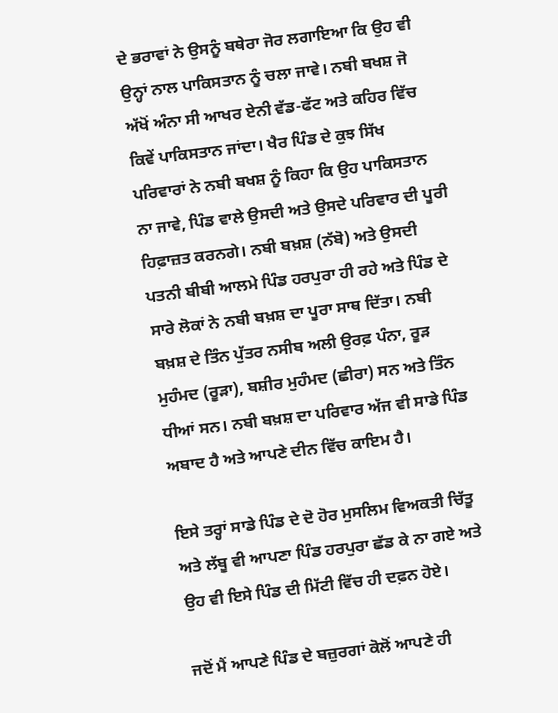ਦੇ ਭਰਾਵਾਂ ਨੇ ਉਸਨੂੰ ਬਥੇਰਾ ਜੋਰ ਲਗਾਇਆ ਕਿ ਉਹ ਵੀ ਉਨ੍ਹਾਂ ਨਾਲ ਪਾਕਿਸਤਾਨ ਨੂੰ ਚਲਾ ਜਾਵੇ। ਨਬੀ ਬਖਸ਼ ਜੋ ਅੱਖੋਂ ਅੰਨਾ ਸੀ ਆਖਰ ਏਨੀ ਵੱਡ-ਫੱਟ ਅਤੇ ਕਹਿਰ ਵਿੱਚ ਕਿਵੇਂ ਪਾਕਿਸਤਾਨ ਜਾਂਦਾ। ਖੈਰ ਪਿੰਡ ਦੇ ਕੁਝ ਸਿੱਖ ਪਰਿਵਾਰਾਂ ਨੇ ਨਬੀ ਬਖਸ਼ ਨੂੰ ਕਿਹਾ ਕਿ ਉਹ ਪਾਕਿਸਤਾਨ ਨਾ ਜਾਵੇ, ਪਿੰਡ ਵਾਲੇ ਉਸਦੀ ਅਤੇ ਉਸਦੇ ਪਰਿਵਾਰ ਦੀ ਪੂਰੀ ਹਿਫ਼ਾਜ਼ਤ ਕਰਨਗੇ। ਨਬੀ ਬਖ਼ਸ਼ (ਨੱਬੋ) ਅਤੇ ਉਸਦੀ ਪਤਨੀ ਬੀਬੀ ਆਲਮੇ ਪਿੰਡ ਹਰਪੁਰਾ ਹੀ ਰਹੇ ਅਤੇ ਪਿੰਡ ਦੇ ਸਾਰੇ ਲੋਕਾਂ ਨੇ ਨਬੀ ਬਖ਼ਸ਼ ਦਾ ਪੂਰਾ ਸਾਥ ਦਿੱਤਾ। ਨਬੀ ਬਖ਼ਸ਼ ਦੇ ਤਿੰਨ ਪੁੱਤਰ ਨਸੀਬ ਅਲੀ ਉਰਫ਼ ਪੰਨਾ, ਰੂੜ ਮੁਹੰਮਦ (ਰੂੜਾ), ਬਸ਼ੀਰ ਮੁਹੰਮਦ (ਛੀਰਾ) ਸਨ ਅਤੇ ਤਿੰਨ ਧੀਆਂ ਸਨ। ਨਬੀ ਬਖ਼ਸ਼ ਦਾ ਪਰਿਵਾਰ ਅੱਜ ਵੀ ਸਾਡੇ ਪਿੰਡ ਅਬਾਦ ਹੈ ਅਤੇ ਆਪਣੇ ਦੀਨ ਵਿੱਚ ਕਾਇਮ ਹੈ।

ਇਸੇ ਤਰ੍ਹਾਂ ਸਾਡੇ ਪਿੰਡ ਦੇ ਦੋ ਹੋਰ ਮੁਸਲਿਮ ਵਿਅਕਤੀ ਚਿੱਤੂ ਅਤੇ ਲੱਬੂ ਵੀ ਆਪਣਾ ਪਿੰਡ ਹਰਪੁਰਾ ਛੱਡ ਕੇ ਨਾ ਗਏ ਅਤੇ ਉਹ ਵੀ ਇਸੇ ਪਿੰਡ ਦੀ ਮਿੱਟੀ ਵਿੱਚ ਹੀ ਦਫ਼ਨ ਹੋਏ।

ਜਦੋਂ ਮੈਂ ਆਪਣੇ ਪਿੰਡ ਦੇ ਬਜ਼ੁਰਗਾਂ ਕੋਲੋਂ ਆਪਣੇ ਹੀ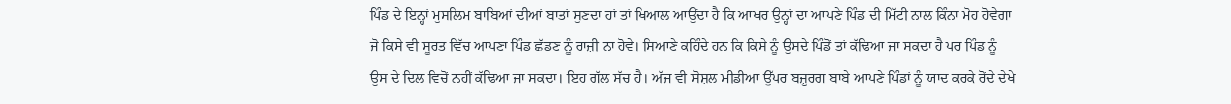ਪਿੰਡ ਦੇ ਇਨ੍ਹਾਂ ਮੁਸਲਿਮ ਬਾਬਿਆਂ ਦੀਆਂ ਬਾਤਾਂ ਸੁਣਦਾ ਹਾਂ ਤਾਂ ਖਿਆਲ ਆਉਂਦਾ ਹੈ ਕਿ ਆਖਰ ਉਨ੍ਹਾਂ ਦਾ ਆਪਣੇ ਪਿੰਡ ਦੀ ਮਿੱਟੀ ਨਾਲ ਕਿੰਨਾ ਮੋਹ ਹੋਵੇਗਾ ਜੋ ਕਿਸੇ ਵੀ ਸੂਰਤ ਵਿੱਚ ਆਪਣਾ ਪਿੰਡ ਛੱਡਣ ਨੂੰ ਰਾਜ਼ੀ ਨਾ ਹੋਵੇ। ਸਿਆਣੇ ਕਹਿੰਦੇ ਹਨ ਕਿ ਕਿਸੇ ਨੂੰ ਉਸਦੇ ਪਿੰਡੋਂ ਤਾਂ ਕੱਢਿਆ ਜਾ ਸਕਦਾ ਹੈ ਪਰ ਪਿੰਡ ਨੂੰ ਉਸ ਦੇ ਦਿਲ ਵਿਚੋਂ ਨਹੀਂ ਕੱਢਿਆ ਜਾ ਸਕਦਾ। ਇਹ ਗੱਲ ਸੱਚ ਹੈ। ਅੱਜ ਵੀ ਸੋਸ਼ਲ ਮੀਡੀਆ ਉੱਪਰ ਬਜ਼ੁਰਗ ਬਾਬੇ ਆਪਣੇ ਪਿੰਡਾਂ ਨੂੰ ਯਾਦ ਕਰਕੇ ਰੋਂਦੇ ਦੇਖੇ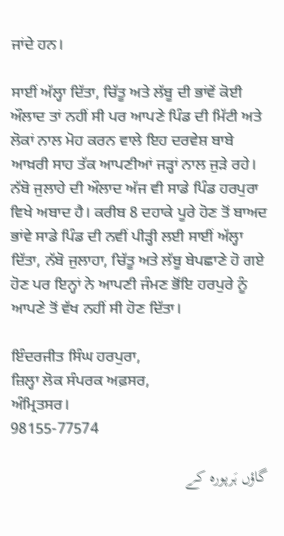ਜਾਂਦੇ ਹਨ।

ਸਾਈਂ ਅੱਲ੍ਹਾ ਦਿੱਤਾ, ਚਿੱਤੂ ਅਤੇ ਲੱਬੂ ਦੀ ਭਾਂਵੇਂ ਕੋਈ ਔਲਾਦ ਤਾਂ ਨਹੀਂ ਸੀ ਪਰ ਆਪਣੇ ਪਿੰਡ ਦੀ ਮਿੱਟੀ ਅਤੇ ਲੋਕਾਂ ਨਾਲ ਮੋਹ ਕਰਨ ਵਾਲੇ ਇਹ ਦਰਵੇਸ਼ ਬਾਬੇ ਆਖ਼ਰੀ ਸਾਹ ਤੱਕ ਆਪਣੀਆਂ ਜੜ੍ਹਾਂ ਨਾਲ ਜੁੜੇ ਰਹੇ। ਨੱਬੋ ਜੁਲਾਹੇ ਦੀ ਔਲਾਦ ਅੱਜ ਵੀ ਸਾਡੇ ਪਿੰਡ ਹਰਪੁਰਾ ਵਿਖੇ ਅਬਾਦ ਹੈ। ਕਰੀਬ 8 ਦਹਾਕੇ ਪੂਰੇ ਹੋਣ ਤੋਂ ਬਾਅਦ ਭਾਂਵੇ ਸਾਡੇ ਪਿੰਡ ਦੀ ਨਵੀਂ ਪੀੜ੍ਹੀ ਲਈ ਸਾਈਂ ਅੱਲ੍ਹਾ ਦਿੱਤਾ, ਨੱਬੋ ਜੁਲਾਹਾ, ਚਿੱਤੂ ਅਤੇ ਲੱਬੂ ਬੇਪਛਾਣੇ ਹੋ ਗਏ ਹੋਣ ਪਰ ਇਨ੍ਹਾਂ ਨੇ ਆਪਣੀ ਜੰਮਣ ਭੋਂਇ ਹਰਪੁਰੇ ਨੂੰ ਆਪਣੇ ਤੋਂ ਵੱਖ ਨਹੀਂ ਸੀ ਹੋਣ ਦਿੱਤਾ।

ਇੰਦਰਜੀਤ ਸਿੰਘ ਹਰਪੁਰਾ,
ਜ਼ਿਲ੍ਹਾ ਲੋਕ ਸੰਪਰਕ ਅਫ਼ਸਰ,
ਅੰਮ੍ਰਿਤਸਰ।
98155-77574

گاؤں ہَرپورہ کے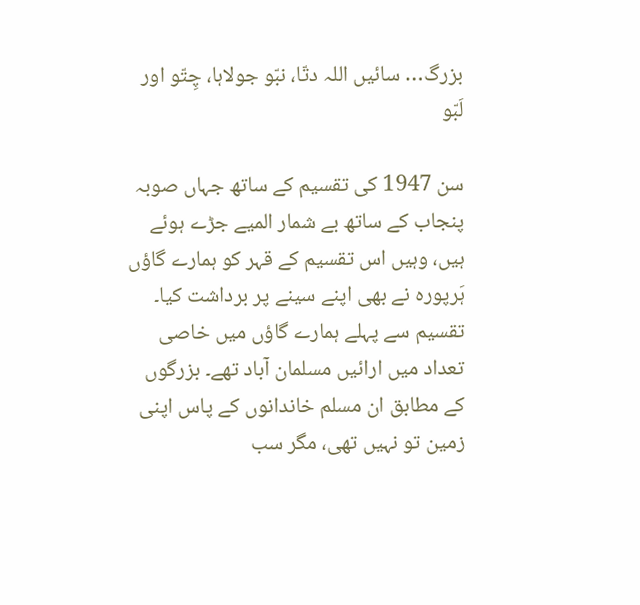بزرگ… سائیں اللہ دتّا، نبّو جولاہا، چِتّو اور لَبّو

سن 1947 کی تقسیم کے ساتھ جہاں صوبہ پنجاب کے ساتھ بے شمار المیے جڑے ہوئے ہیں، وہیں اس تقسیم کے قہر کو ہمارے گاؤں ہَرپورہ نے بھی اپنے سینے پر برداشت کیا۔ تقسیم سے پہلے ہمارے گاؤں میں خاصی تعداد میں ارائیں مسلمان آباد تھے۔ بزرگوں کے مطابق ان مسلم خاندانوں کے پاس اپنی زمین تو نہیں تھی، مگر سب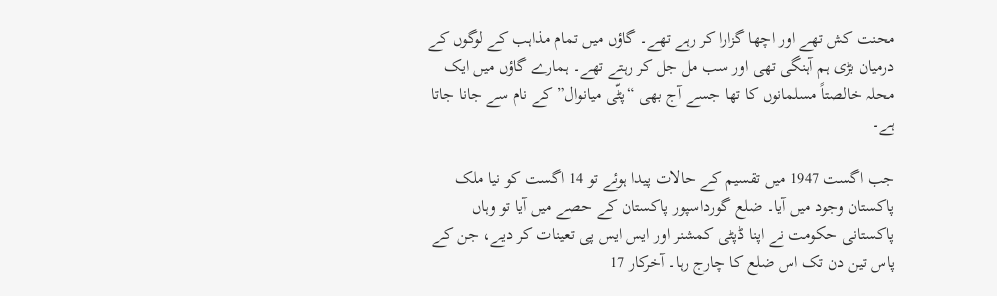محنت کش تھے اور اچھا گزارا کر رہے تھے۔ گاؤں میں تمام مذاہب کے لوگوں کے درمیان بڑی ہم آہنگی تھی اور سب مل جل کر رہتے تھے۔ ہمارے گاؤں میں ایک محلہ خالصتاً مسلمانوں کا تھا جسے آج بھی “پٹّی میانوال” کے نام سے جانا جاتا ہے۔

جب اگست 1947 میں تقسیم کے حالات پیدا ہوئے تو 14 اگست کو نیا ملک پاکستان وجود میں آیا۔ ضلع گورداسپور پاکستان کے حصے میں آیا تو وہاں پاکستانی حکومت نے اپنا ڈپٹی کمشنر اور ایس ایس پی تعینات کر دیے، جن کے پاس تین دن تک اس ضلع کا چارج رہا۔ آخرکار 17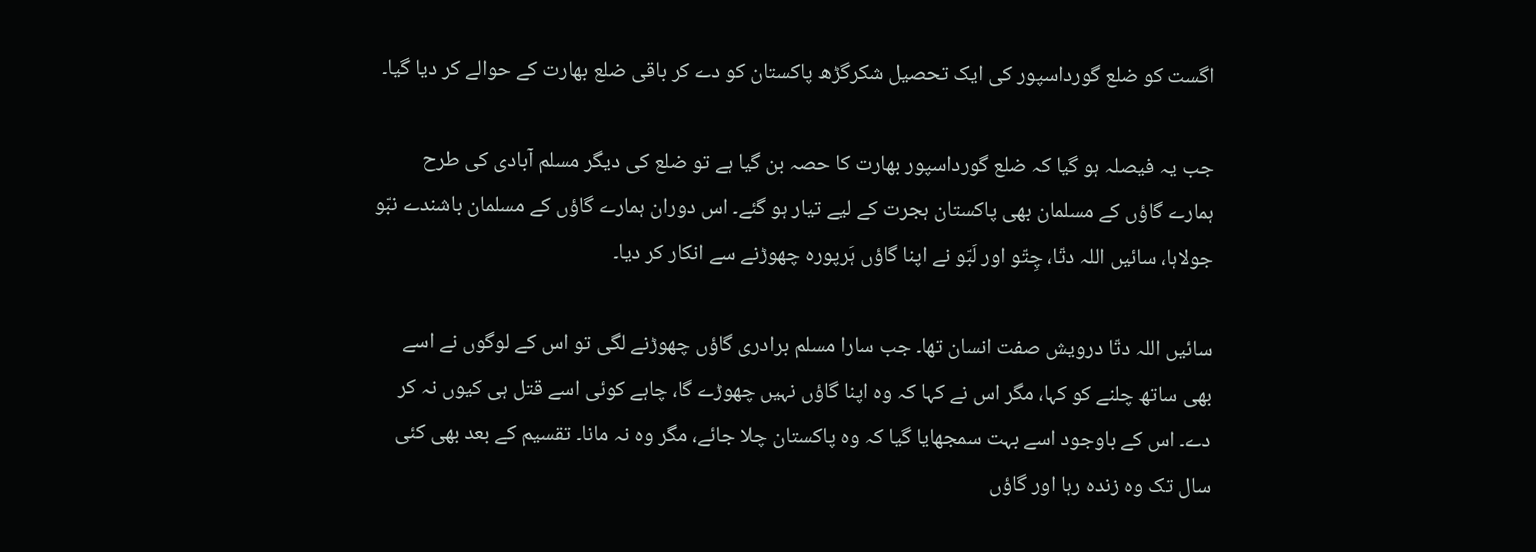اگست کو ضلع گورداسپور کی ایک تحصیل شکرگڑھ پاکستان کو دے کر باقی ضلع بھارت کے حوالے کر دیا گیا۔

جب یہ فیصلہ ہو گیا کہ ضلع گورداسپور بھارت کا حصہ بن گیا ہے تو ضلع کی دیگر مسلم آبادی کی طرح ہمارے گاؤں کے مسلمان بھی پاکستان ہجرت کے لیے تیار ہو گئے۔ اس دوران ہمارے گاؤں کے مسلمان باشندے نبّو جولاہا، سائیں اللہ دتّا، چِتّو اور لَبّو نے اپنا گاؤں ہَرپورہ چھوڑنے سے انکار کر دیا۔

سائیں اللہ دتّا درویش صفت انسان تھا۔ جب سارا مسلم برادری گاؤں چھوڑنے لگی تو اس کے لوگوں نے اسے بھی ساتھ چلنے کو کہا، مگر اس نے کہا کہ وہ اپنا گاؤں نہیں چھوڑے گا، چاہے کوئی اسے قتل ہی کیوں نہ کر دے۔ اس کے باوجود اسے بہت سمجھایا گیا کہ وہ پاکستان چلا جائے، مگر وہ نہ مانا۔ تقسیم کے بعد بھی کئی سال تک وہ زندہ رہا اور گاؤں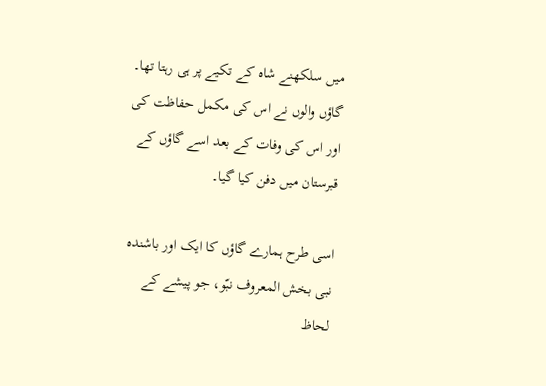میں سلکھنے شاہ کے تکیے پر ہی رہتا تھا۔ گاؤں والوں نے اس کی مکمل حفاظت کی اور اس کی وفات کے بعد اسے گاؤں کے قبرستان میں دفن کیا گیا۔

اسی طرح ہمارے گاؤں کا ایک اور باشندہ نبی بخش المعروف نبّو، جو پیشے کے لحاظ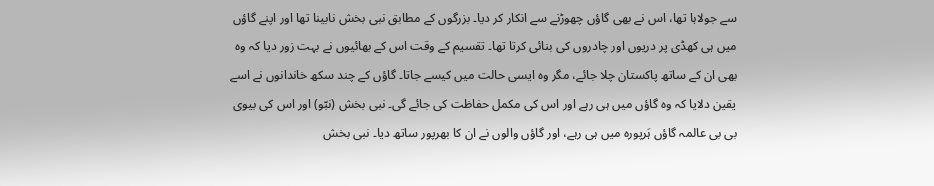سے جولاہا تھا، اس نے بھی گاؤں چھوڑنے سے انکار کر دیا۔ بزرگوں کے مطابق نبی بخش نابینا تھا اور اپنے گاؤں میں ہی کھڈی پر دریوں اور چادروں کی بنائی کرتا تھا۔ تقسیم کے وقت اس کے بھائیوں نے بہت زور دیا کہ وہ بھی ان کے ساتھ پاکستان چلا جائے، مگر وہ ایسی حالت میں کیسے جاتا۔ گاؤں کے چند سکھ خاندانوں نے اسے یقین دلایا کہ وہ گاؤں میں ہی رہے اور اس کی مکمل حفاظت کی جائے گی۔ نبی بخش (نبّو) اور اس کی بیوی بی بی عالمہ گاؤں ہَرپورہ میں ہی رہے، اور گاؤں والوں نے ان کا بھرپور ساتھ دیا۔ نبی بخش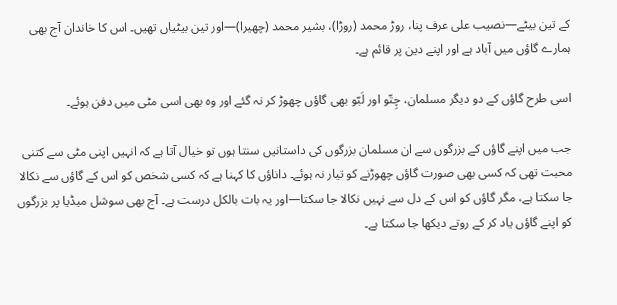کے تین بیٹے—نصیب علی عرف پنا، روڑ محمد (روڑا)، بشیر محمد (چھیرا)—اور تین بیٹیاں تھیں۔ اس کا خاندان آج بھی ہمارے گاؤں میں آباد ہے اور اپنے دین پر قائم ہے۔

اسی طرح گاؤں کے دو دیگر مسلمان، چِتّو اور لَبّو بھی گاؤں چھوڑ کر نہ گئے اور وہ بھی اسی مٹی میں دفن ہوئے۔

جب میں اپنے گاؤں کے بزرگوں سے ان مسلمان بزرگوں کی داستانیں سنتا ہوں تو خیال آتا ہے کہ انہیں اپنی مٹی سے کتنی محبت تھی کہ کسی بھی صورت گاؤں چھوڑنے کو تیار نہ ہوئے۔ داناؤں کا کہنا ہے کہ کسی شخص کو اس کے گاؤں سے نکالا جا سکتا ہے، مگر گاؤں کو اس کے دل سے نہیں نکالا جا سکتا—اور یہ بات بالکل درست ہے۔ آج بھی سوشل میڈیا پر بزرگوں کو اپنے گاؤں یاد کر کے روتے دیکھا جا سکتا ہے۔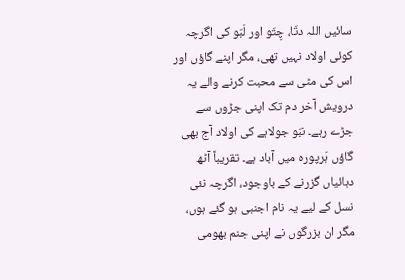سائیں اللہ دتّا، چِتّو اور لَبّو کی اگرچہ کوئی اولاد نہیں تھی، مگر اپنے گاؤں اور اس کی مٹی سے محبت کرنے والے یہ درویش آخر دم تک اپنی جڑوں سے جڑے رہے۔ نبّو جولاہے کی اولاد آج بھی گاؤں ہَرپورہ میں آباد ہے۔ تقریباً آٹھ دہائیاں گزرنے کے باوجود، اگرچہ نئی نسل کے لیے یہ نام اجنبی ہو گئے ہوں، مگر ان بزرگوں نے اپنی جنم بھومی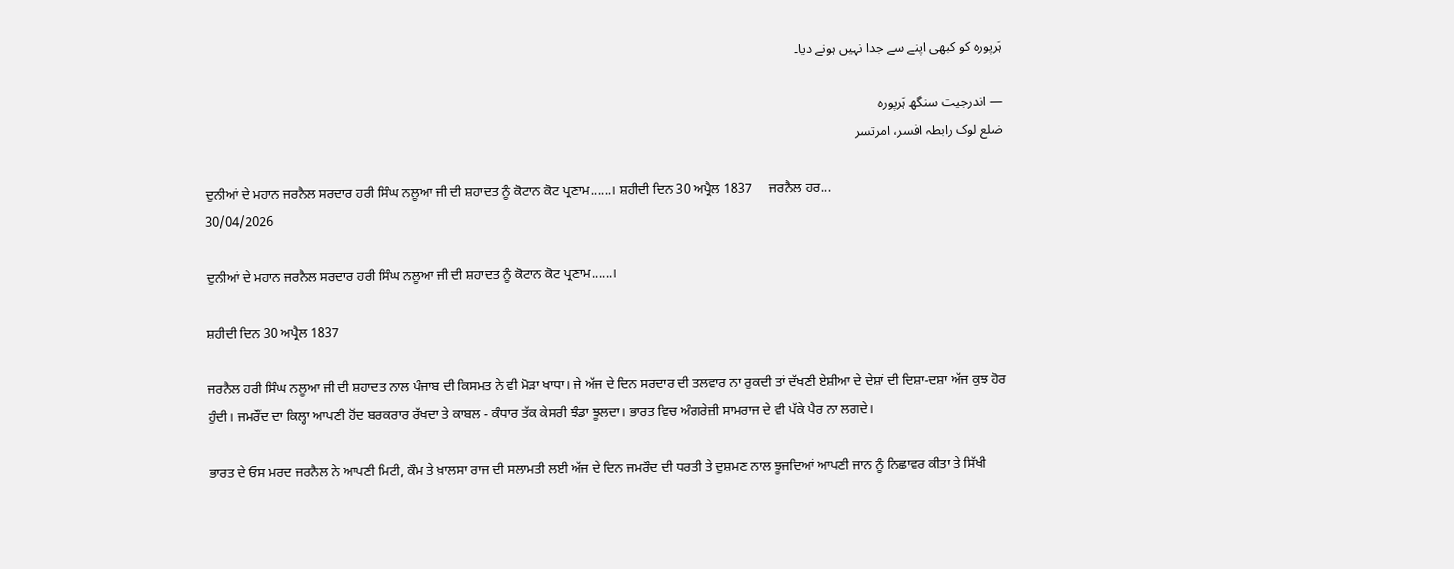ہَرپورہ کو کبھی اپنے سے جدا نہیں ہونے دیا۔

— اندرجیت سنگھ ہَرپورہ
ضلع لوک رابطہ افسر، امرتسر

ਦੁਨੀਆਂ ਦੇ ਮਹਾਨ ਜਰਨੈਲ ਸਰਦਾਰ ਹਰੀ ਸਿੰਘ ਨਲੂਆ ਜੀ ਦੀ ਸ਼ਹਾਦਤ ਨੂੰ ਕੋਟਾਨ ਕੋਟ ਪ੍ਰਣਾਮ......। ਸ਼ਹੀਦੀ ਦਿਨ 30 ਅਪ੍ਰੈਲ 1837     ਜਰਨੈਲ ਹਰ...
30/04/2026

ਦੁਨੀਆਂ ਦੇ ਮਹਾਨ ਜਰਨੈਲ ਸਰਦਾਰ ਹਰੀ ਸਿੰਘ ਨਲੂਆ ਜੀ ਦੀ ਸ਼ਹਾਦਤ ਨੂੰ ਕੋਟਾਨ ਕੋਟ ਪ੍ਰਣਾਮ......।

ਸ਼ਹੀਦੀ ਦਿਨ 30 ਅਪ੍ਰੈਲ 1837

ਜਰਨੈਲ ਹਰੀ ਸਿੰਘ ਨਲੂਆ ਜੀ ਦੀ ਸ਼ਹਾਦਤ ਨਾਲ ਪੰਜਾਬ ਦੀ ਕਿਸਮਤ ਨੇ ਵੀ ਮੋੜਾ ਖਾਧਾ। ਜੇ ਅੱਜ ਦੇ ਦਿਨ ਸਰਦਾਰ ਦੀ ਤਲਵਾਰ ਨਾ ਰੁਕਦੀ ਤਾਂ ਦੱਖਣੀ ਏਸ਼ੀਆ ਦੇ ਦੇਸ਼ਾਂ ਦੀ ਦਿਸ਼ਾ-ਦਸ਼ਾ ਅੱਜ ਕੁਝ ਹੋਰ ਹੁੰਦੀ। ਜਮਰੌਂਦ ਦਾ ਕਿਲ੍ਹਾ ਆਪਣੀ ਹੋਂਦ ਬਰਕਰਾਰ ਰੱਖਦਾ ਤੇ ਕਾਬਲ - ਕੰਧਾਰ ਤੱਕ ਕੇਸਰੀ ਝੰਡਾ ਝੂਲਦਾ। ਭਾਰਤ ਵਿਚ ਅੰਗਰੇਜ਼ੀ ਸਾਮਰਾਜ ਦੇ ਵੀ ਪੱਕੇ ਪੈਰ ਨਾ ਲਗਦੇ।

ਭਾਰਤ ਦੇ ਓਸ ਮਰਦ ਜਰਨੈਲ ਨੇ ਆਪਣੀ ਮਿਟੀ, ਕੌਮ ਤੇ ਖ਼ਾਲਸਾ ਰਾਜ ਦੀ ਸਲਾਮਤੀ ਲਈ ਅੱਜ ਦੇ ਦਿਨ ਜਮਰੌਦ ਦੀ ਧਰਤੀ ਤੇ ਦੁਸ਼ਮਣ ਨਾਲ ਝੂਜਦਿਆਂ ਆਪਣੀ ਜਾਨ ਨੂੰ ਨਿਛਾਵਰ ਕੀਤਾ ਤੇ ਸਿੱਖੀ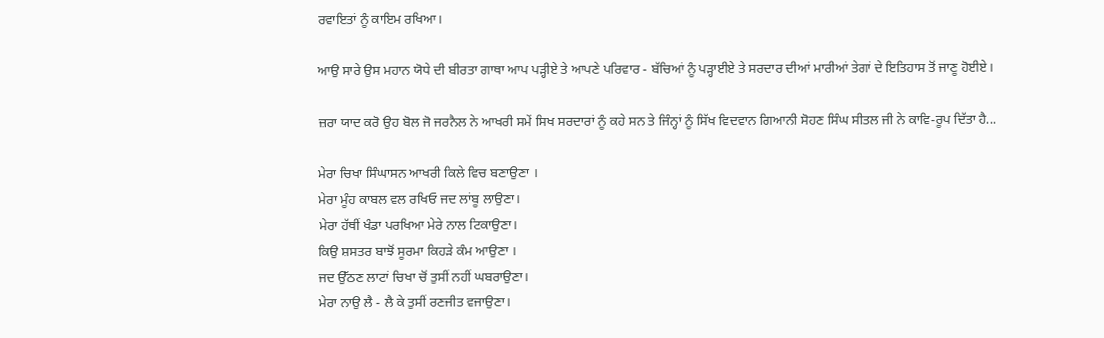ਰਵਾਇਤਾਂ ਨੂੰ ਕਾਇਮ ਰਖਿਆ।

ਆਉ ਸਾਰੇ ਉਸ ਮਹਾਨ ਯੋਧੇ ਦੀ ਬੀਰਤਾ ਗਾਥਾ ਆਪ ਪੜ੍ਹੀਏ ਤੇ ਆਪਣੇ ਪਰਿਵਾਰ - ਬੱਚਿਆਂ ਨੂੰ ਪੜ੍ਹਾਈਏ ਤੇ ਸਰਦਾਰ ਦੀਆਂ ਮਾਰੀਆਂ ਤੇਗਾਂ ਦੇ ਇਤਿਹਾਸ ਤੋਂ ਜਾਣੂ ਹੋਈਏ।

ਜ਼ਰਾ ਯਾਦ ਕਰੋ ਉਹ ਬੋਲ ਜੋ ਜਰਨੈਲ ਨੇ ਆਖਰੀ ਸਮੇਂ ਸਿਖ ਸਰਦਾਰਾਂ ਨੂੰ ਕਹੇ ਸਨ ਤੇ ਜਿੰਨ੍ਹਾਂ ਨੂੰ ਸਿੱਖ ਵਿਦਵਾਨ ਗਿਆਨੀ ਸੋਹਣ ਸਿੰਘ ਸੀਤਲ ਜੀ ਨੇ ਕਾਵਿ-ਰੂਪ ਦਿੱਤਾ ਹੈ...

ਮੇਰਾ ਚਿਖਾ ਸਿੰਘਾਸਨ ਆਖਰੀ ਕਿਲੇ ਵਿਚ ਬਣਾਉਣਾ ।
ਮੇਰਾ ਮੂੰਹ ਕਾਬਲ ਵਲ ਰਖਿਓ ਜਦ ਲਾਂਬੂ ਲਾਉਣਾ।
ਮੇਰਾ ਹੱਥੀਂ ਖੰਡਾ ਪਰਖਿਆ ਮੇਰੇ ਨਾਲ ਟਿਕਾਉਣਾ।
ਕਿਉ ਸ਼ਸਤਰ ਬਾਝੋਂ ਸੂਰਮਾ ਕਿਹੜੇ ਕੰਮ ਆਉਣਾ ।
ਜਦ ਉੱਠਣ ਲਾਟਾਂ ਚਿਖਾ ਚੋਂ ਤੁਸੀਂ ਨਹੀਂ ਘਬਰਾਉਣਾ।
ਮੇਰਾ ਨਾਉ ਲੈ - ਲੈ ਕੇ ਤੁਸੀਂ ਰਣਜੀਤ ਵਜਾਉਣਾ।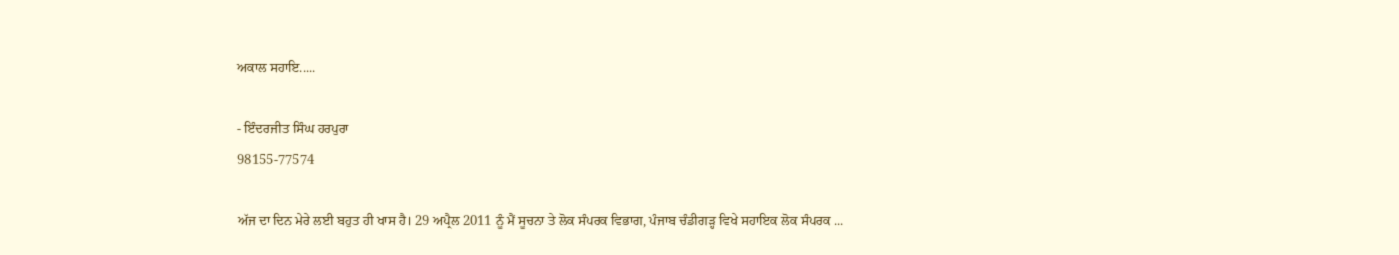ਅਕਾਲ ਸਹਾਇ.....

- ਇੰਦਰਜੀਤ ਸਿੰਘ ਹਰਪੁਰਾ
98155-77574

ਅੱਜ ਦਾ ਦਿਨ ਮੇਰੇ ਲਈ ਬਹੁਤ ਹੀ ਖਾਸ ਹੈ। 29 ਅਪ੍ਰੈਲ 2011 ਨੂੰ ਮੈਂ ਸੂਚਨਾ ਤੇ ਲੋਕ ਸੰਪਰਕ ਵਿਭਾਗ, ਪੰਜਾਬ ਚੰਡੀਗੜ੍ਹ ਵਿਖੇ ਸਹਾਇਕ ਲੋਕ ਸੰਪਰਕ ...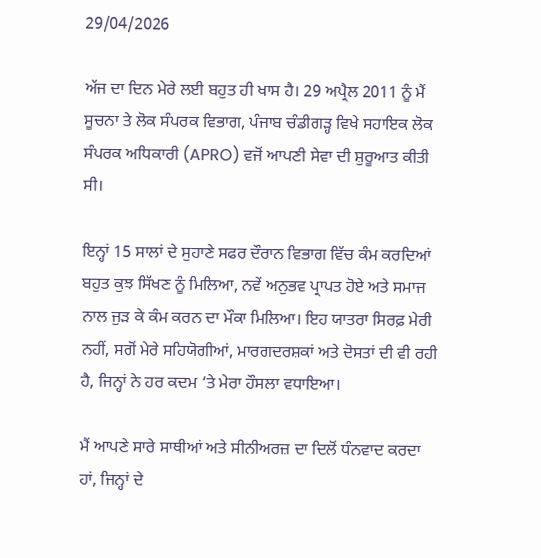29/04/2026

ਅੱਜ ਦਾ ਦਿਨ ਮੇਰੇ ਲਈ ਬਹੁਤ ਹੀ ਖਾਸ ਹੈ। 29 ਅਪ੍ਰੈਲ 2011 ਨੂੰ ਮੈਂ ਸੂਚਨਾ ਤੇ ਲੋਕ ਸੰਪਰਕ ਵਿਭਾਗ, ਪੰਜਾਬ ਚੰਡੀਗੜ੍ਹ ਵਿਖੇ ਸਹਾਇਕ ਲੋਕ ਸੰਪਰਕ ਅਧਿਕਾਰੀ (APRO) ਵਜੋਂ ਆਪਣੀ ਸੇਵਾ ਦੀ ਸ਼ੁਰੂਆਤ ਕੀਤੀ ਸੀ।

ਇਨ੍ਹਾਂ 15 ਸਾਲਾਂ ਦੇ ਸੁਹਾਣੇ ਸਫਰ ਦੌਰਾਨ ਵਿਭਾਗ ਵਿੱਚ ਕੰਮ ਕਰਦਿਆਂ ਬਹੁਤ ਕੁਝ ਸਿੱਖਣ ਨੂੰ ਮਿਲਿਆ, ਨਵੇਂ ਅਨੁਭਵ ਪ੍ਰਾਪਤ ਹੋਏ ਅਤੇ ਸਮਾਜ ਨਾਲ ਜੁੜ ਕੇ ਕੰਮ ਕਰਨ ਦਾ ਮੌਕਾ ਮਿਲਿਆ। ਇਹ ਯਾਤਰਾ ਸਿਰਫ਼ ਮੇਰੀ ਨਹੀਂ, ਸਗੋਂ ਮੇਰੇ ਸਹਿਯੋਗੀਆਂ, ਮਾਰਗਦਰਸ਼ਕਾਂ ਅਤੇ ਦੋਸਤਾਂ ਦੀ ਵੀ ਰਹੀ ਹੈ, ਜਿਨ੍ਹਾਂ ਨੇ ਹਰ ਕਦਮ ‘ਤੇ ਮੇਰਾ ਹੌਸਲਾ ਵਧਾਇਆ।

ਮੈਂ ਆਪਣੇ ਸਾਰੇ ਸਾਥੀਆਂ ਅਤੇ ਸੀਨੀਅਰਜ਼ ਦਾ ਦਿਲੋਂ ਧੰਨਵਾਦ ਕਰਦਾ ਹਾਂ, ਜਿਨ੍ਹਾਂ ਦੇ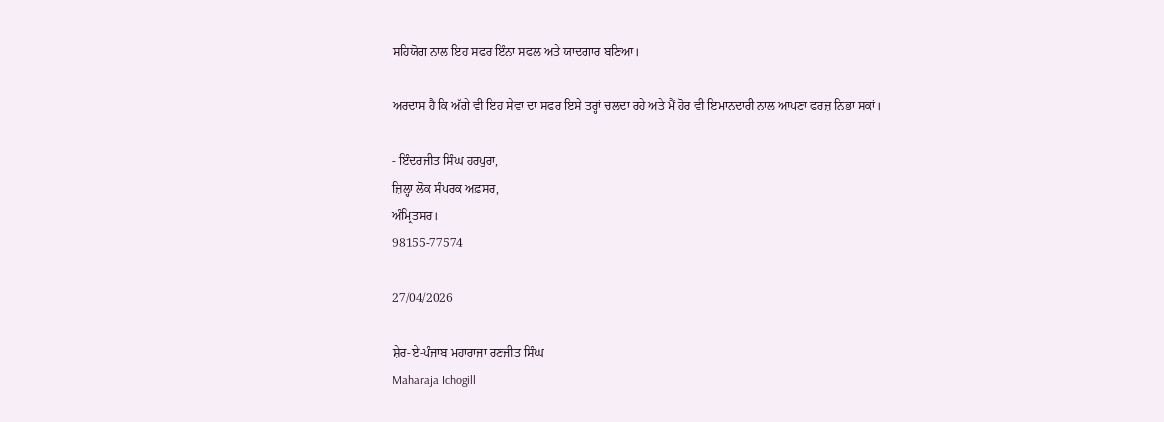ਸਹਿਯੋਗ ਨਾਲ ਇਹ ਸਫਰ ਇੰਨਾ ਸਫਲ ਅਤੇ ਯਾਦਗਾਰ ਬਣਿਆ।

ਅਰਦਾਸ ਹੈ ਕਿ ਅੱਗੇ ਵੀ ਇਹ ਸੇਵਾ ਦਾ ਸਫਰ ਇਸੇ ਤਰ੍ਹਾਂ ਚਲਦਾ ਰਹੇ ਅਤੇ ਮੈਂ ਹੋਰ ਵੀ ਇਮਾਨਦਾਰੀ ਨਾਲ ਆਪਣਾ ਫਰਜ਼ ਨਿਭਾ ਸਕਾਂ।

- ਇੰਦਰਜੀਤ ਸਿੰਘ ਹਰਪੁਰਾ,
ਜ਼ਿਲ੍ਹਾ ਲੋਕ ਸੰਪਰਕ ਅਫ਼ਸਰ,
ਅੰਮ੍ਰਿਤਸਰ।
98155-77574

27/04/2026

ਸ਼ੇਰ-ਏ-ਪੰਜਾਬ ਮਹਾਰਾਜਾ ਰਣਜੀਤ ਸਿੰਘ
Maharaja Ichogill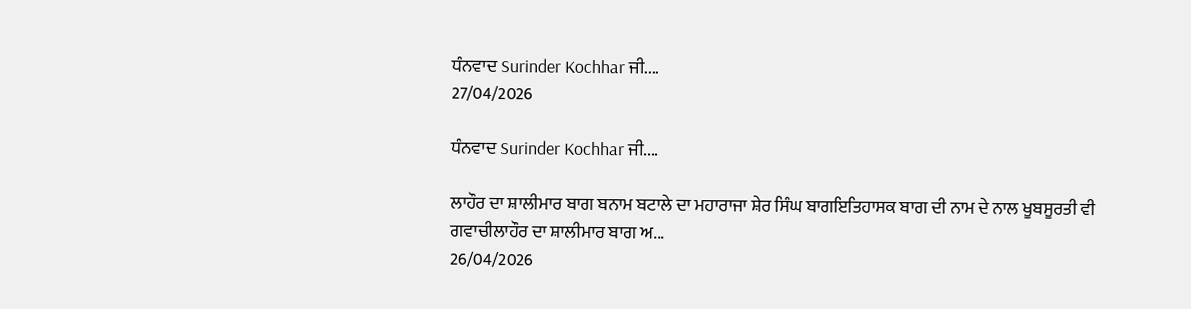ਧੰਨਵਾਦ Surinder Kochhar ਜੀ....
27/04/2026

ਧੰਨਵਾਦ Surinder Kochhar ਜੀ....

ਲਾਹੌਰ ਦਾ ਸ਼ਾਲੀਮਾਰ ਬਾਗ ਬਨਾਮ ਬਟਾਲੇ ਦਾ ਮਹਾਰਾਜਾ ਸ਼ੇਰ ਸਿੰਘ ਬਾਗਇਤਿਹਾਸਕ ਬਾਗ ਦੀ ਨਾਮ ਦੇ ਨਾਲ ਖੂਬਸੂਰਤੀ ਵੀ ਗਵਾਚੀਲਾਹੌਰ ਦਾ ਸ਼ਾਲੀਮਾਰ ਬਾਗ ਅ...
26/04/2026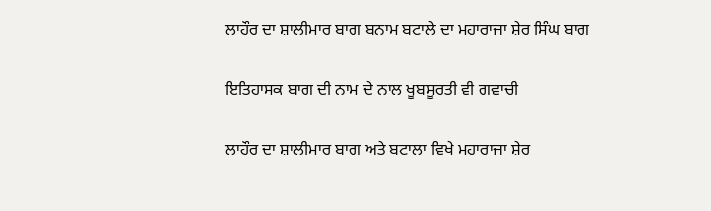ਲਾਹੌਰ ਦਾ ਸ਼ਾਲੀਮਾਰ ਬਾਗ ਬਨਾਮ ਬਟਾਲੇ ਦਾ ਮਹਾਰਾਜਾ ਸ਼ੇਰ ਸਿੰਘ ਬਾਗ

ਇਤਿਹਾਸਕ ਬਾਗ ਦੀ ਨਾਮ ਦੇ ਨਾਲ ਖੂਬਸੂਰਤੀ ਵੀ ਗਵਾਚੀ

ਲਾਹੌਰ ਦਾ ਸ਼ਾਲੀਮਾਰ ਬਾਗ ਅਤੇ ਬਟਾਲਾ ਵਿਖੇ ਮਹਾਰਾਜਾ ਸ਼ੇਰ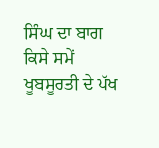ਸਿੰਘ ਦਾ ਬਾਗ ਕਿਸੇ ਸਮੇਂ ਖੂਬਸੂਰਤੀ ਦੇ ਪੱਖ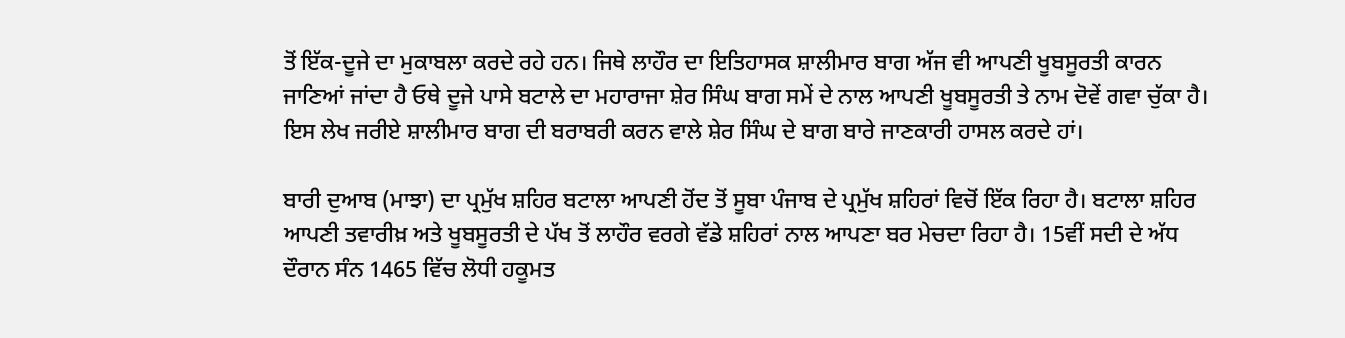ਤੋਂ ਇੱਕ-ਦੂਜੇ ਦਾ ਮੁਕਾਬਲਾ ਕਰਦੇ ਰਹੇ ਹਨ। ਜਿਥੇ ਲਾਹੌਰ ਦਾ ਇਤਿਹਾਸਕ ਸ਼ਾਲੀਮਾਰ ਬਾਗ ਅੱਜ ਵੀ ਆਪਣੀ ਖੂਬਸੂਰਤੀ ਕਾਰਨ ਜਾਣਿਆਂ ਜਾਂਦਾ ਹੈ ਓਥੇ ਦੂਜੇ ਪਾਸੇ ਬਟਾਲੇ ਦਾ ਮਹਾਰਾਜਾ ਸ਼ੇਰ ਸਿੰਘ ਬਾਗ ਸਮੇਂ ਦੇ ਨਾਲ ਆਪਣੀ ਖੂਬਸੂਰਤੀ ਤੇ ਨਾਮ ਦੋਵੇਂ ਗਵਾ ਚੁੱਕਾ ਹੈ। ਇਸ ਲੇਖ ਜਰੀਏ ਸ਼ਾਲੀਮਾਰ ਬਾਗ ਦੀ ਬਰਾਬਰੀ ਕਰਨ ਵਾਲੇ ਸ਼ੇਰ ਸਿੰਘ ਦੇ ਬਾਗ ਬਾਰੇ ਜਾਣਕਾਰੀ ਹਾਸਲ ਕਰਦੇ ਹਾਂ।

ਬਾਰੀ ਦੁਆਬ (ਮਾਝਾ) ਦਾ ਪ੍ਰਮੁੱਖ ਸ਼ਹਿਰ ਬਟਾਲਾ ਆਪਣੀ ਹੋਂਦ ਤੋਂ ਸੂਬਾ ਪੰਜਾਬ ਦੇ ਪ੍ਰਮੁੱਖ ਸ਼ਹਿਰਾਂ ਵਿਚੋਂ ਇੱਕ ਰਿਹਾ ਹੈ। ਬਟਾਲਾ ਸ਼ਹਿਰ ਆਪਣੀ ਤਵਾਰੀਖ਼ ਅਤੇ ਖੂਬਸੂਰਤੀ ਦੇ ਪੱਖ ਤੋਂ ਲਾਹੌਰ ਵਰਗੇ ਵੱਡੇ ਸ਼ਹਿਰਾਂ ਨਾਲ ਆਪਣਾ ਬਰ ਮੇਚਦਾ ਰਿਹਾ ਹੈ। 15ਵੀਂ ਸਦੀ ਦੇ ਅੱਧ ਦੌਰਾਨ ਸੰਨ 1465 ਵਿੱਚ ਲੋਧੀ ਹਕੂਮਤ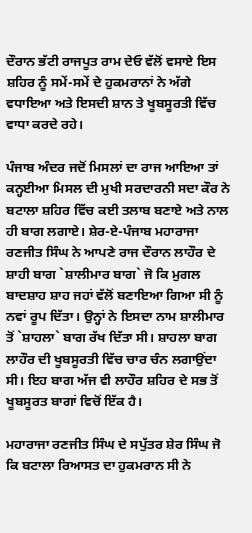ਦੌਰਾਨ ਭੱਟੀ ਰਾਜਪੂਤ ਰਾਮ ਦੇਓ ਵੱਲੋਂ ਵਸਾਏ ਇਸ ਸ਼ਹਿਰ ਨੂੰ ਸਮੇਂ-ਸਮੇਂ ਦੇ ਹੁਕਮਰਾਨਾਂ ਨੇ ਅੱਗੇ ਵਧਾਇਆ ਅਤੇ ਇਸਦੀ ਸ਼ਾਨ ਤੇ ਖੂਬਸੂਰਤੀ ਵਿੱਚ ਵਾਧਾ ਕਰਦੇ ਰਹੇ।

ਪੰਜਾਬ ਅੰਦਰ ਜਦੋਂ ਮਿਸਲਾਂ ਦਾ ਰਾਜ ਆਇਆ ਤਾਂ ਕਨ੍ਹਈਆ ਮਿਸਲ ਦੀ ਮੁਖੀ ਸਰਦਾਰਨੀ ਸਦਾ ਕੌਰ ਨੇ ਬਟਾਲਾ ਸ਼ਹਿਰ ਵਿੱਚ ਕਈ ਤਲਾਬ ਬਣਾਏ ਅਤੇ ਨਾਲ ਹੀ ਬਾਗ ਲਗਾਏ। ਸ਼ੇਰ-ਏ-ਪੰਜਾਬ ਮਹਾਰਾਜਾ ਰਣਜੀਤ ਸਿੰਘ ਨੇ ਆਪਣੇ ਰਾਜ ਦੌਰਾਨ ਲਾਹੌਰ ਦੇ ਸ਼ਾਹੀ ਬਾਗ `ਸ਼ਾਲੀਮਾਰ ਬਾਗ` ਜੋ ਕਿ ਮੁਗਲ ਬਾਦਸ਼ਾਹ ਸ਼ਾਹ ਜਹਾਂ ਵੱਲੋਂ ਬਣਾਇਆ ਗਿਆ ਸੀ ਨੂੰ ਨਵਾਂ ਰੂਪ ਦਿੱਤਾ। ਉਨ੍ਹਾਂ ਨੇ ਇਸਦਾ ਨਾਮ ਸ਼ਾਲੀਮਾਰ ਤੋਂ `ਸ਼ਾਹਲਾ` ਬਾਗ ਰੱਖ ਦਿੱਤਾ ਸੀ। ਸ਼ਾਹਲਾ ਬਾਗ ਲਾਹੌਰ ਦੀ ਖੂਬਸੂਰਤੀ ਵਿੱਚ ਚਾਰ ਚੰਨ ਲਗਾਉਂਦਾ ਸੀ। ਇਹ ਬਾਗ ਅੱਜ ਵੀ ਲਾਹੌਰ ਸ਼ਹਿਰ ਦੇ ਸਭ ਤੋਂ ਖੂਬਸੂਰਤ ਬਾਗਾਂ ਵਿਚੋਂ ਇੱਕ ਹੈ।

ਮਹਾਰਾਜਾ ਰਣਜੀਤ ਸਿੰਘ ਦੇ ਸਪੁੱਤਰ ਸ਼ੇਰ ਸਿੰਘ ਜੋ ਕਿ ਬਟਾਲਾ ਰਿਆਸਤ ਦਾ ਹੁਕਮਰਾਨ ਸੀ ਨੇ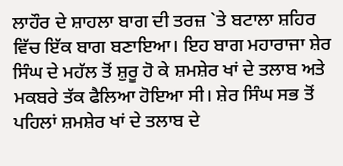ਲਾਹੌਰ ਦੇ ਸ਼ਾਹਲਾ ਬਾਗ ਦੀ ਤਰਜ਼ `ਤੇ ਬਟਾਲਾ ਸ਼ਹਿਰ ਵਿੱਚ ਇੱਕ ਬਾਗ ਬਣਾਇਆ। ਇਹ ਬਾਗ ਮਹਾਰਾਜਾ ਸ਼ੇਰ ਸਿੰਘ ਦੇ ਮਹੱਲ ਤੋਂ ਸ਼ੁਰੂ ਹੋ ਕੇ ਸ਼ਮਸ਼ੇਰ ਖਾਂ ਦੇ ਤਲਾਬ ਅਤੇ ਮਕਬਰੇ ਤੱਕ ਫੈਲਿਆ ਹੋਇਆ ਸੀ। ਸ਼ੇਰ ਸਿੰਘ ਸਭ ਤੋਂ ਪਹਿਲਾਂ ਸ਼ਮਸ਼ੇਰ ਖਾਂ ਦੇ ਤਲਾਬ ਦੇ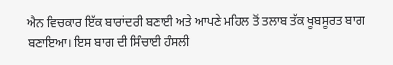ਐਨ ਵਿਚਕਾਰ ਇੱਕ ਬਾਰਾਂਦਰੀ ਬਣਾਈ ਅਤੇ ਆਪਣੇ ਮਹਿਲ ਤੋਂ ਤਲਾਬ ਤੱਕ ਖੂਬਸੂਰਤ ਬਾਗ ਬਣਾਇਆ। ਇਸ ਬਾਗ ਦੀ ਸਿੰਚਾਈ ਹੰਸਲੀ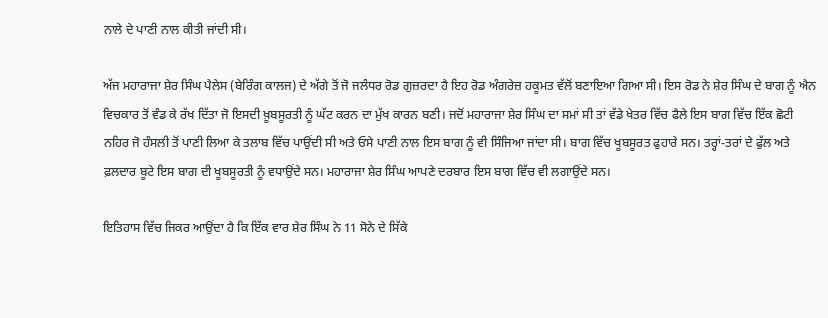ਨਾਲੇ ਦੇ ਪਾਣੀ ਨਾਲ ਕੀਤੀ ਜਾਂਦੀ ਸੀ।

ਅੱਜ ਮਹਾਰਾਜਾ ਸ਼ੇਰ ਸਿੰਘ ਪੈਲੇਸ (ਬੇਰਿੰਗ ਕਾਲਜ) ਦੇ ਅੱਗੇ ਤੋਂ ਜੋ ਜਲੰਧਰ ਰੋਡ ਗੁਜ਼ਰਦਾ ਹੈ ਇਹ ਰੋਡ ਅੰਗਰੇਜ਼ ਹਕੂਮਤ ਵੱਲੋਂ ਬਣਾਇਆ ਗਿਆ ਸੀ। ਇਸ ਰੋਡ ਨੇ ਸ਼ੇਰ ਸਿੰਘ ਦੇ ਬਾਗ ਨੂੰ ਐਨ ਵਿਚਕਾਰ ਤੋਂ ਵੰਡ ਕੇ ਰੱਖ ਦਿੱਤਾ ਜੋ ਇਸਦੀ ਖ਼ੂਬਸੂਰਤੀ ਨੂੰ ਘੱਟ ਕਰਨ ਦਾ ਮੁੱਖ ਕਾਰਨ ਬਣੀ। ਜਦੋਂ ਮਹਾਰਾਜਾ ਸ਼ੇਰ ਸਿੰਘ ਦਾ ਸਮਾਂ ਸੀ ਤਾਂ ਵੱਡੇ ਖੇਤਰ ਵਿੱਚ ਫੈਲੇ ਇਸ ਬਾਗ ਵਿੱਚ ਇੱਕ ਛੋਟੀ ਨਹਿਰ ਜੋ ਹੰਸਲੀ ਤੋਂ ਪਾਣੀ ਲਿਆ ਕੇ ਤਲਾਬ ਵਿੱਚ ਪਾਉਂਦੀ ਸੀ ਅਤੇ ਓਸੇ ਪਾਣੀ ਨਾਲ ਇਸ ਬਾਗ ਨੂੰ ਵੀ ਸਿੰਜਿਆ ਜਾਂਦਾ ਸੀ। ਬਾਗ ਵਿੱਚ ਖੂਬਸੂਰਤ ਫੁਹਾਰੇ ਸਨ। ਤਰ੍ਹਾਂ-ਤਰਾਂ ਦੇ ਫੁੱਲ ਅਤੇ ਫ਼ਲਦਾਰ ਬੂਟੇ ਇਸ ਬਾਗ ਦੀ ਖੂਬਸੂਰਤੀ ਨੂੰ ਵਧਾਉਂਦੇ ਸਨ। ਮਹਾਰਾਜਾ ਸ਼ੇਰ ਸਿੰਘ ਆਪਣੇ ਦਰਬਾਰ ਇਸ ਬਾਗ ਵਿੱਚ ਵੀ ਲਗਾਉਂਦੇ ਸਨ।

ਇਤਿਹਾਸ ਵਿੱਚ ਜਿਕਰ ਆਉਂਦਾ ਹੈ ਕਿ ਇੱਕ ਵਾਰ ਸ਼ੇਰ ਸਿੰਘ ਨੇ 11 ਸੋਨੇ ਦੇ ਸਿੱਕੇ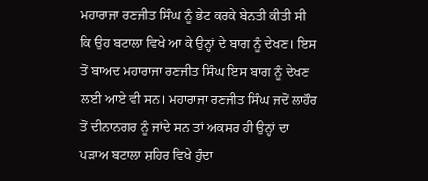ਮਹਾਰਾਜਾ ਰਣਜੀਤ ਸਿੰਘ ਨੂੰ ਭੇਟ ਕਰਕੇ ਬੇਨਤੀ ਕੀਤੀ ਸੀ ਕਿ ਉਹ ਬਟਾਲਾ ਵਿਖੇ ਆ ਕੇ ਉਨ੍ਹਾਂ ਦੇ ਬਾਗ ਨੂੰ ਦੇਖਣ। ਇਸ ਤੋਂ ਬਾਅਦ ਮਹਾਰਾਜਾ ਰਣਜੀਤ ਸਿੰਘ ਇਸ ਬਾਗ ਨੂੰ ਦੇਖਣ ਲਈ ਆਏ ਵੀ ਸਨ। ਮਹਾਰਾਜਾ ਰਣਜੀਤ ਸਿੰਘ ਜਦੋਂ ਲਾਹੌਰ ਤੋਂ ਦੀਨਾਨਗਰ ਨੂੰ ਜਾਂਦੇ ਸਨ ਤਾਂ ਅਕਸਰ ਹੀ ਉਨ੍ਹਾਂ ਦਾ ਪੜਾਅ ਬਟਾਲਾ ਸ਼ਹਿਰ ਵਿਖੇ ਹੁੰਦਾ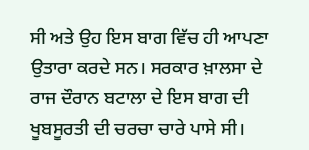ਸੀ ਅਤੇ ਉਹ ਇਸ ਬਾਗ ਵਿੱਚ ਹੀ ਆਪਣਾ ਉਤਾਰਾ ਕਰਦੇ ਸਨ। ਸਰਕਾਰ ਖ਼ਾਲਸਾ ਦੇ ਰਾਜ ਦੌਰਾਨ ਬਟਾਲਾ ਦੇ ਇਸ ਬਾਗ ਦੀ ਖੂਬਸੂਰਤੀ ਦੀ ਚਰਚਾ ਚਾਰੇ ਪਾਸੇ ਸੀ।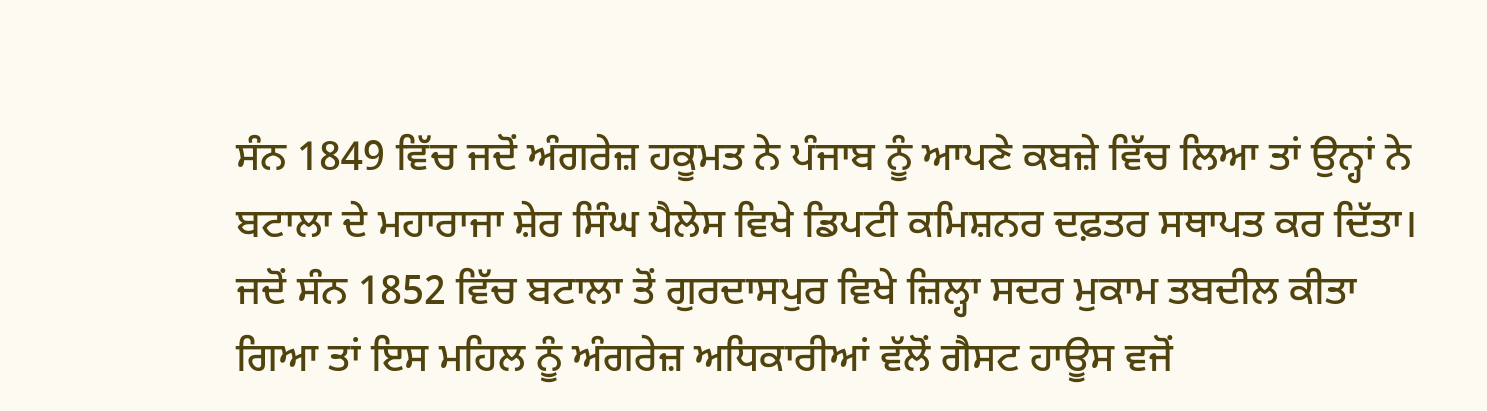ਸੰਨ 1849 ਵਿੱਚ ਜਦੋਂ ਅੰਗਰੇਜ਼ ਹਕੂਮਤ ਨੇ ਪੰਜਾਬ ਨੂੰ ਆਪਣੇ ਕਬਜ਼ੇ ਵਿੱਚ ਲਿਆ ਤਾਂ ਉਨ੍ਹਾਂ ਨੇ ਬਟਾਲਾ ਦੇ ਮਹਾਰਾਜਾ ਸ਼ੇਰ ਸਿੰਘ ਪੈਲੇਸ ਵਿਖੇ ਡਿਪਟੀ ਕਮਿਸ਼ਨਰ ਦਫ਼ਤਰ ਸਥਾਪਤ ਕਰ ਦਿੱਤਾ। ਜਦੋਂ ਸੰਨ 1852 ਵਿੱਚ ਬਟਾਲਾ ਤੋਂ ਗੁਰਦਾਸਪੁਰ ਵਿਖੇ ਜ਼ਿਲ੍ਹਾ ਸਦਰ ਮੁਕਾਮ ਤਬਦੀਲ ਕੀਤਾ ਗਿਆ ਤਾਂ ਇਸ ਮਹਿਲ ਨੂੰ ਅੰਗਰੇਜ਼ ਅਧਿਕਾਰੀਆਂ ਵੱਲੋਂ ਗੈਸਟ ਹਾਊਸ ਵਜੋਂ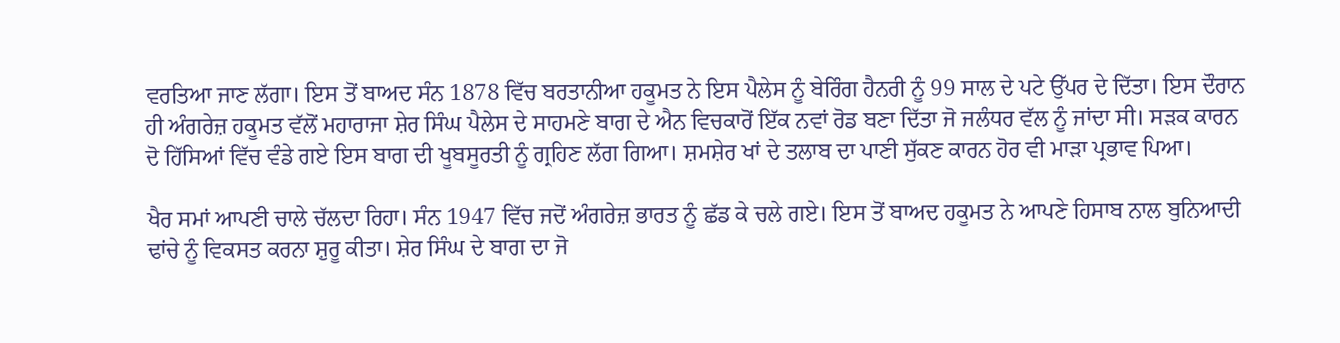ਵਰਤਿਆ ਜਾਣ ਲੱਗਾ। ਇਸ ਤੋਂ ਬਾਅਦ ਸੰਨ 1878 ਵਿੱਚ ਬਰਤਾਨੀਆ ਹਕੂਮਤ ਨੇ ਇਸ ਪੈਲੇਸ ਨੂੰ ਬੇਰਿੰਗ ਹੈਨਰੀ ਨੂੰ 99 ਸਾਲ ਦੇ ਪਟੇ ਉੱਪਰ ਦੇ ਦਿੱਤਾ। ਇਸ ਦੌਰਾਨ ਹੀ ਅੰਗਰੇਜ਼ ਹਕੂਮਤ ਵੱਲੋਂ ਮਹਾਰਾਜਾ ਸ਼ੇਰ ਸਿੰਘ ਪੈਲੇਸ ਦੇ ਸਾਹਮਣੇ ਬਾਗ ਦੇ ਐਨ ਵਿਚਕਾਰੋਂ ਇੱਕ ਨਵਾਂ ਰੋਡ ਬਣਾ ਦਿੱਤਾ ਜੋ ਜਲੰਧਰ ਵੱਲ ਨੂੰ ਜਾਂਦਾ ਸੀ। ਸੜਕ ਕਾਰਨ ਦੋ ਹਿੱਸਿਆਂ ਵਿੱਚ ਵੰਡੇ ਗਏ ਇਸ ਬਾਗ ਦੀ ਖੂਬਸੂਰਤੀ ਨੂੰ ਗ੍ਰਹਿਣ ਲੱਗ ਗਿਆ। ਸ਼ਮਸ਼ੇਰ ਖਾਂ ਦੇ ਤਲਾਬ ਦਾ ਪਾਣੀ ਸੁੱਕਣ ਕਾਰਨ ਹੋਰ ਵੀ ਮਾੜਾ ਪ੍ਰਭਾਵ ਪਿਆ।

ਖੈਰ ਸਮਾਂ ਆਪਣੀ ਚਾਲੇ ਚੱਲਦਾ ਰਿਹਾ। ਸੰਨ 1947 ਵਿੱਚ ਜਦੋਂ ਅੰਗਰੇਜ਼ ਭਾਰਤ ਨੂੰ ਛੱਡ ਕੇ ਚਲੇ ਗਏ। ਇਸ ਤੋਂ ਬਾਅਦ ਹਕੂਮਤ ਨੇ ਆਪਣੇ ਹਿਸਾਬ ਨਾਲ ਬੁਨਿਆਦੀ ਢਾਂਚੇ ਨੂੰ ਵਿਕਸਤ ਕਰਨਾ ਸ਼ੁਰੂ ਕੀਤਾ। ਸ਼ੇਰ ਸਿੰਘ ਦੇ ਬਾਗ ਦਾ ਜੋ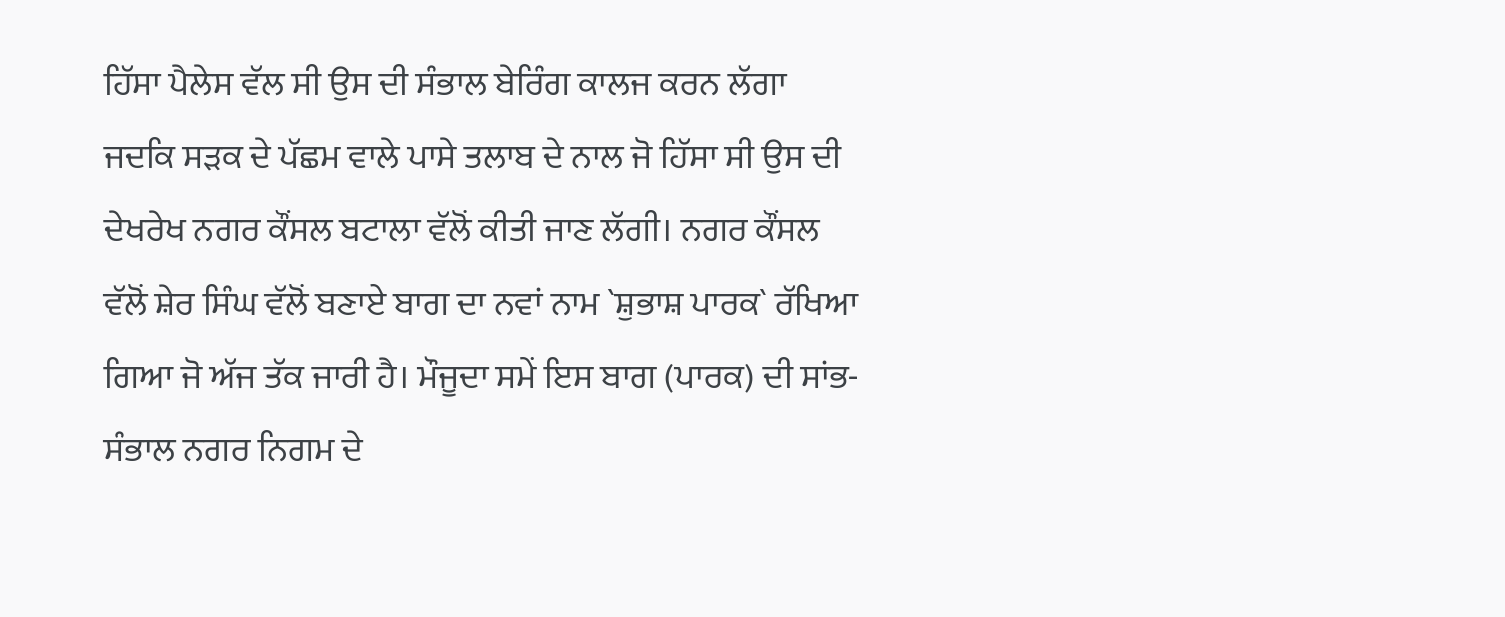ਹਿੱਸਾ ਪੈਲੇਸ ਵੱਲ ਸੀ ਉਸ ਦੀ ਸੰਭਾਲ ਬੇਰਿੰਗ ਕਾਲਜ ਕਰਨ ਲੱਗਾ ਜਦਕਿ ਸੜਕ ਦੇ ਪੱਛਮ ਵਾਲੇ ਪਾਸੇ ਤਲਾਬ ਦੇ ਨਾਲ ਜੋ ਹਿੱਸਾ ਸੀ ਉਸ ਦੀ ਦੇਖਰੇਖ ਨਗਰ ਕੌਂਸਲ ਬਟਾਲਾ ਵੱਲੋਂ ਕੀਤੀ ਜਾਣ ਲੱਗੀ। ਨਗਰ ਕੌਂਸਲ ਵੱਲੋਂ ਸ਼ੇਰ ਸਿੰਘ ਵੱਲੋਂ ਬਣਾਏ ਬਾਗ ਦਾ ਨਵਾਂ ਨਾਮ `ਸ਼ੁਭਾਸ਼ ਪਾਰਕ` ਰੱਖਿਆ ਗਿਆ ਜੋ ਅੱਜ ਤੱਕ ਜਾਰੀ ਹੈ। ਮੌਜੂਦਾ ਸਮੇਂ ਇਸ ਬਾਗ (ਪਾਰਕ) ਦੀ ਸਾਂਭ-ਸੰਭਾਲ ਨਗਰ ਨਿਗਮ ਦੇ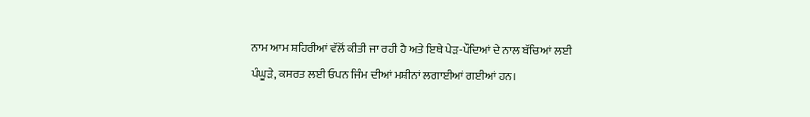ਨਾਮ ਆਮ ਸ਼ਹਿਰੀਆਂ ਵੱਲੋਂ ਕੀਤੀ ਜਾ ਰਹੀ ਹੈ ਅਤੇ ਇਥੇ ਪੇੜ-ਪੌਦਿਆਂ ਦੇ ਨਾਲ ਬੱਚਿਆਂ ਲਈ ਪੰਘੂੜੇ, ਕਸਰਤ ਲਈ ਓਪਨ ਜਿੰਮ ਦੀਆਂ ਮਸ਼ੀਨਾਂ ਲਗਾਈਆਂ ਗਈਆਂ ਹਨ।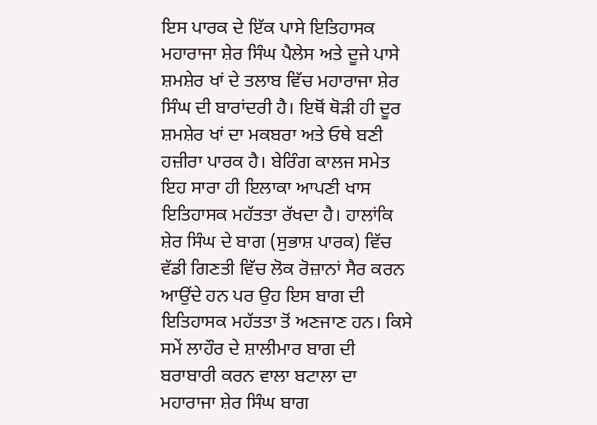ਇਸ ਪਾਰਕ ਦੇ ਇੱਕ ਪਾਸੇ ਇਤਿਹਾਸਕ ਮਹਾਰਾਜਾ ਸ਼ੇਰ ਸਿੰਘ ਪੈਲੇਸ ਅਤੇ ਦੂਜੇ ਪਾਸੇ ਸ਼ਮਸ਼ੇਰ ਖਾਂ ਦੇ ਤਲਾਬ ਵਿੱਚ ਮਹਾਰਾਜਾ ਸ਼ੇਰ ਸਿੰਘ ਦੀ ਬਾਰਾਂਦਰੀ ਹੈ। ਇਥੋਂ ਥੋੜੀ ਹੀ ਦੂਰ ਸ਼ਮਸ਼ੇਰ ਖਾਂ ਦਾ ਮਕਬਰਾ ਅਤੇ ਓਥੇ ਬਣੀ ਹਜ਼ੀਰਾ ਪਾਰਕ ਹੈ। ਬੇਰਿੰਗ ਕਾਲਜ ਸਮੇਤ ਇਹ ਸਾਰਾ ਹੀ ਇਲਾਕਾ ਆਪਣੀ ਖਾਸ ਇਤਿਹਾਸਕ ਮਹੱਤਤਾ ਰੱਖਦਾ ਹੈ। ਹਾਲਾਂਕਿ ਸ਼ੇਰ ਸਿੰਘ ਦੇ ਬਾਗ (ਸੁਭਾਸ਼ ਪਾਰਕ) ਵਿੱਚ ਵੱਡੀ ਗਿਣਤੀ ਵਿੱਚ ਲੋਕ ਰੋਜ਼ਾਨਾਂ ਸੈਰ ਕਰਨ ਆਉਂਦੇ ਹਨ ਪਰ ਉਹ ਇਸ ਬਾਗ ਦੀ ਇਤਿਹਾਸਕ ਮਹੱਤਤਾ ਤੋਂ ਅਣਜਾਣ ਹਨ। ਕਿਸੇ ਸਮੇਂ ਲਾਹੌਰ ਦੇ ਸ਼ਾਲੀਮਾਰ ਬਾਗ ਦੀ ਬਰਾਬਾਰੀ ਕਰਨ ਵਾਲਾ ਬਟਾਲਾ ਦਾ ਮਹਾਰਾਜਾ ਸ਼ੇਰ ਸਿੰਘ ਬਾਗ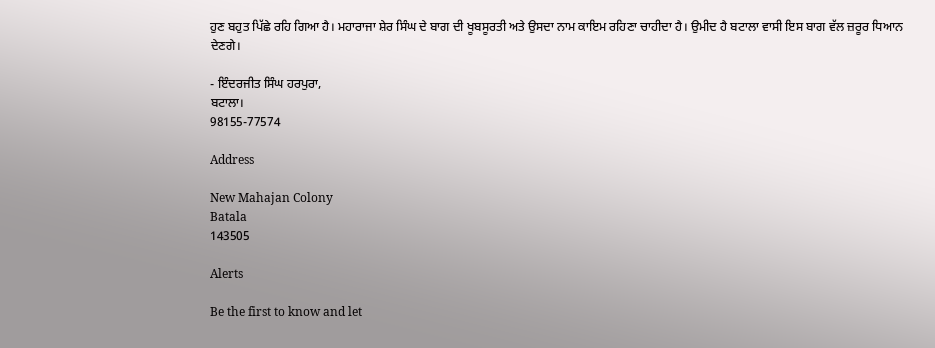ਹੁਣ ਬਹੁਤ ਪਿੱਛੇ ਰਹਿ ਗਿਆ ਹੈ। ਮਹਾਰਾਜਾ ਸ਼ੇਰ ਸਿੰਘ ਦੇ ਬਾਗ ਦੀ ਖੂਬਸੂਰਤੀ ਅਤੇ ਉਸਦਾ ਨਾਮ ਕਾਇਮ ਰਹਿਣਾ ਚਾਹੀਦਾ ਹੈ। ਉਮੀਦ ਹੈ ਬਟਾਲਾ ਵਾਸੀ ਇਸ ਬਾਗ ਵੱਲ ਜ਼ਰੂਰ ਧਿਆਨ ਦੇਣਗੇ।

- ਇੰਦਰਜੀਤ ਸਿੰਘ ਹਰਪੁਰਾ,
ਬਟਾਲਾ।
98155-77574

Address

New Mahajan Colony
Batala
143505

Alerts

Be the first to know and let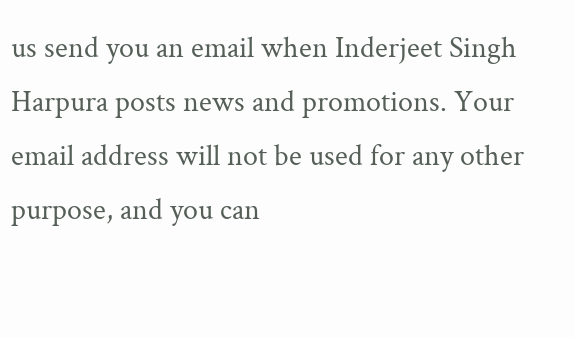us send you an email when Inderjeet Singh Harpura posts news and promotions. Your email address will not be used for any other purpose, and you can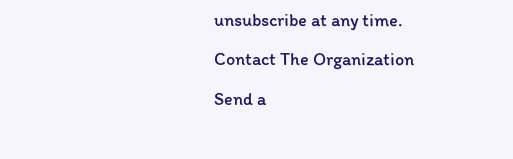unsubscribe at any time.

Contact The Organization

Send a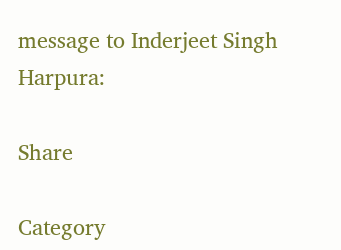message to Inderjeet Singh Harpura:

Share

Category